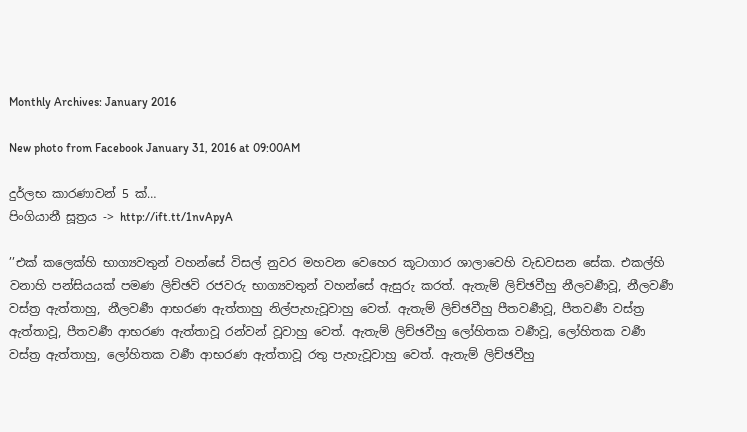Monthly Archives: January 2016

New photo from Facebook January 31, 2016 at 09:00AM

දුර්ලභ කාරණාවන් 5 ක්‌…
පිංගියානී සූත්‍රය -> http://ift.tt/1nvApyA

’’එක් කලෙක්හි භාග්‍යවතුන් වහන්සේ විසල් නුවර මහවන වෙහෙර කූටාගාර ශාලාවෙහි වැඩවසන සේක. එකල්හි වනාහි පන්සියයක් පමණ ලිච්ඡවි රජවරු භාග්‍යවතුන් වහන්සේ ඇසුරු කරත්. ඇතැම් ලිච්ඡවීහු නීලවර්‍ණවූ, නීලවර්‍ණ වස්ත්‍ර ඇත්තාහු, නීලවර්‍ණ ආභරණ ඇත්තාහු නිල්පැහැවූවාහු වෙත්. ඇතැම් ලිච්ඡවීහු පීතවර්‍ණවූ, පීතවර්‍ණ වස්ත්‍ර ඇත්තාවූ, පීතවර්‍ණ ආභරණ ඇත්තාවූ රන්වන් වූවාහු වෙත්. ඇතැම් ලිච්ඡවීහු ලෝහිතක වර්‍ණවූ, ලෝහිතක වර්‍ණ වස්ත්‍ර ඇත්තාහු, ලෝහිතක වර්‍ණ ආභරණ ඇත්තාවූ රතු පැහැවූවාහු වෙත්. ඇතැම් ලිච්ඡවීහු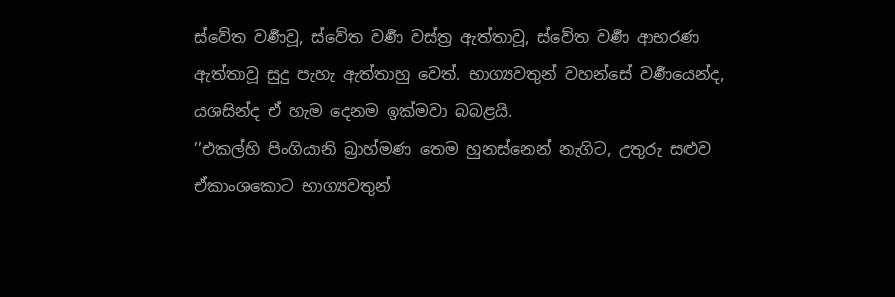ස්වේත වර්‍ණවූ, ස්වේත වර්‍ණ වස්ත්‍ර ඇත්තාවූ, ස්වේත වර්‍ණ ආභරණ ඇත්තාවූ සුදු පැහැ ඇත්තාහු වෙත්. භාග්‍යවතුන් වහන්සේ වර්‍ණයෙන්ද, යශසින්ද ඒ හැම දෙනම ඉක්මවා බබළයි.
’’එකල්හි පිංගියානි බ්‍රාහ්මණ තෙම හුනස්නෙන් නැගිට, උතුරු සළුව ඒකාංශකොට භාග්‍යවතුන්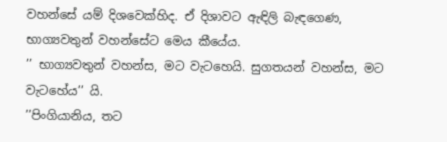වහන්සේ යම් දිශවෙක්හිද. ඒ දිශාවට ඇඳිලි බැඳගෙණ, භාග්‍යවතුන් වහන්සේට මෙය කීයේය.
’’ භාග්‍යවතුන් වහන්ස, මට වැටහෙයි. සුගතයන් වහන්ස, මට වැටහේය’’ යි.
’’පිංගියානිය, තට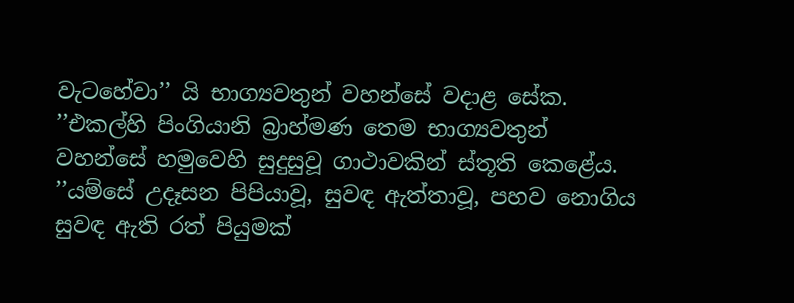වැටහේවා’’ යි භාග්‍යවතුන් වහන්සේ වදාළ සේක.
’’එකල්හි පිංගියානි බ්‍රාහ්මණ තෙම භාග්‍යවතුන් වහන්සේ හමුවෙහි සුදුසුවූ ගාථාවකින් ස්තූති කෙළේය.
’’යම්සේ උදෑසන පිපියාවූ, සුවඳ ඇත්තාවූ, පහව නොගිය සුවඳ ඇති රත් පියුමක්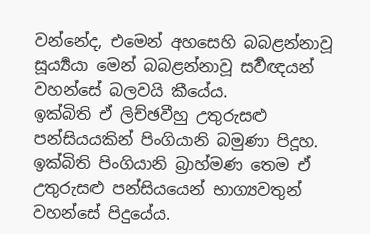වන්නේද, එමෙන් අහසෙහි බබළන්නාවූ සූර්‍ය්‍යයා මෙන් බබළන්නාවූ සර්‍වඥයන් වහන්සේ බලවයි කීයේය.
ඉක්බිති ඒ ලිච්ඡවීහු උතුරුසළු පන්සියයකින් පිංගියානි බමුණා පිදූහ. ඉක්බිති පිංගියානි බ්‍රාහ්මණ තෙම ඒ උතුරුසළු පන්සියයෙන් භාග්‍යවතුන් වහන්සේ පිදුයේය.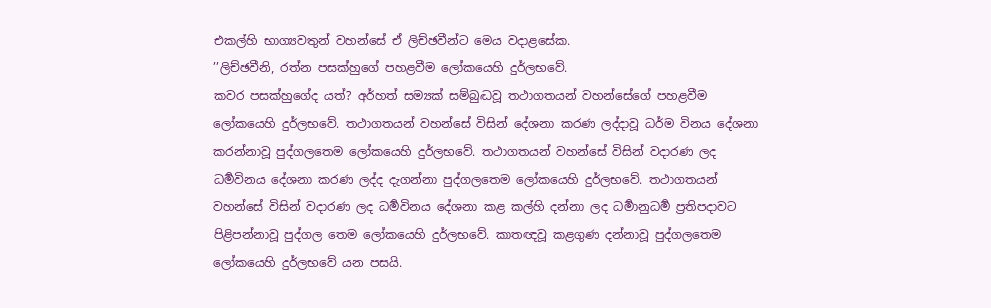එකල්හි භාග්‍යවතුන් වහන්සේ ඒ ලිච්ඡවීන්ට මෙය වදාළසේක.
’’ලිච්ඡවීනි, රත්න පසක්හුගේ පහළවීම ලෝකයෙහි දුර්ලභවේ.
කවර පසක්හුගේද යත්? අර්හත් සම්‍යක් සම්බුද්‍ධවූ තථාගතයන් වහන්සේගේ පහළවීම ලෝකයෙහි දුර්ලභවේ. තථාගතයන් වහන්සේ විසින් දේශනා කරණ ලද්දාවූ ධර්ම විනය දේශනා කරන්නාවූ පුද්ගලතෙම ලෝකයෙහි දුර්ලභවේ. තථාගතයන් වහන්සේ විසින් වදාරණ ලද ධර්‍මවිනය දේශනා කරණ ලද්ද දැගන්නා පුද්ගලතෙම ලෝකයෙහි දුර්ලභවේ. තථාගතයන් වහන්සේ විසින් වදාරණ ලද ධර්‍මවිනය දේශනා කළ කල්හි දන්නා ලද ධර්‍මානුධර්‍ම ප්‍රතිපදාවට පිළිපන්නාවූ පුද්ගල තෙම ලෝකයෙහි දුර්ලභවේ. කාතඥවූ කළගුණ දන්නාවූ පුද්ගලතෙම ලෝකයෙහි දුර්ලභවේ යන පසයි.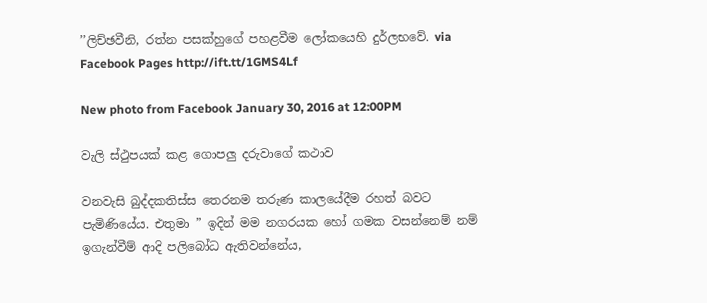’’ලිච්ඡවීනි, රත්න පසක්හුගේ පහළවීම ලෝකයෙහි දුර්ලභවේ. via Facebook Pages http://ift.tt/1GMS4Lf

New photo from Facebook January 30, 2016 at 12:00PM

වැලි ස්ථුපයක් කළ ගොපලු දරුවාගේ කථාව

වනවැසි බුද්දකතිස්ස තෙරනම තරුණ කාලයේදීම රහත් බවට පැමිණියේය. එතුමා ” ඉදින් මම නගරයක හෝ ගමක වසන්නෙම් නම් ඉගැන්වීම් ආදි පලිබෝධ ඇතිවන්නේය,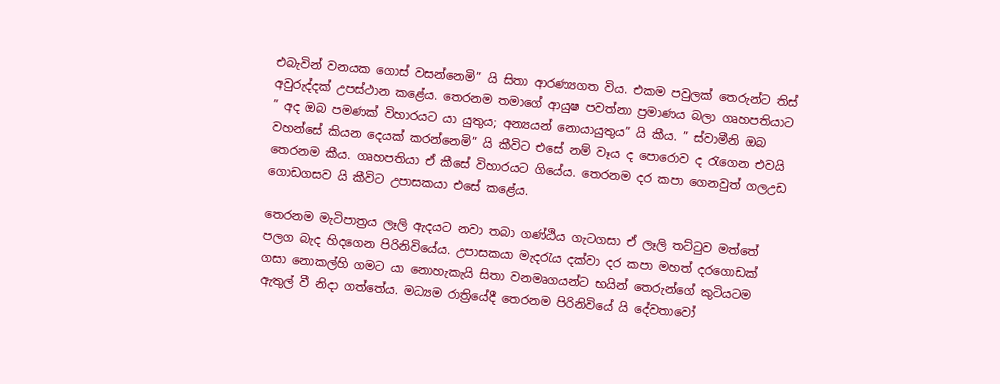එබැවින් වනයක ගොස් වසන්නෙමි” යි සිතා ආරණ්‍යගත විය. එකම පවුලක් තෙරුන්ට තිස් අවුරුද්දක් උපස්ථාන කළේය. තෙරනම තමාගේ ආයුෂ පවත්නා ප්‍රමාණය බලා ගෘහපතියාට ” අද ඔබ පමණක් විහාරයට යා යුතුය; අන්‍යයන් නොයායුතුය” යි කීය. ” ස්වාමීනි ඔබ වහන්සේ කියන දෙයක් කරන්නෙමි” යි කීවිට එසේ නම් වෑය ද පොරොව ද රැගෙන එවයි තෙරනම කීය. ගෘහපතියා ඒ කීසේ විහාරයට ගියේය. තෙරනම දර කපා ගෙනවුත් ගලඋඩ ගොඩගසව යි කීවිට උපාසකයා එසේ කළේය.

තෙරනම මැටිපාත්‍රය ලෑලි ඇදයට නවා තබා ගණ්ඨිය ගැටගසා ඒ ලෑලි තට්ටුව මත්තේ පලග බැද හිදගෙන පිරිනිවියේය. උපාසකයා මැදරැය දක්වා දර කපා මහත් දරගොඩක් ගසා නොකල්හි ගමට යා නොහැකැයි සිතා වනමෘගයන්ට භයින් තෙරුන්ගේ කුටියටම ඇතුල් වී නිදා ගත්තේය. මධ්‍යම රාත්‍රියේදී තෙරනම පිරිනිවියේ යි දේවතාවෝ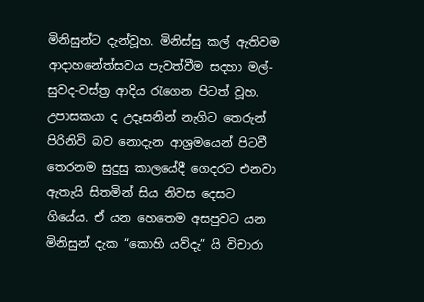මිනිසුන්ට දැන්වූහ. මිනිස්සු කල් ඇතිවම ආදාහනේත්සවය පැවත්වීම සදහා මල්-සුවද-වස්ත්‍ර ආදිය රැගෙන පිටත් වූහ. උපාසකයා ද උදෑසනින් නැගිට තෙරුන් පිරිනිවි බව නොදැන ආශ්‍රමයෙන් පිටවී තෙරනම සුදුසු කාලයේදී ගෙදරට එනවා ඇතැයි සිතමින් සිය නිවස දෙසට ගියේය. ඒ යන හෙතෙම අසපුවට යන මිනිසුන් දැක “කොහි යව්දැ” යි විචාරා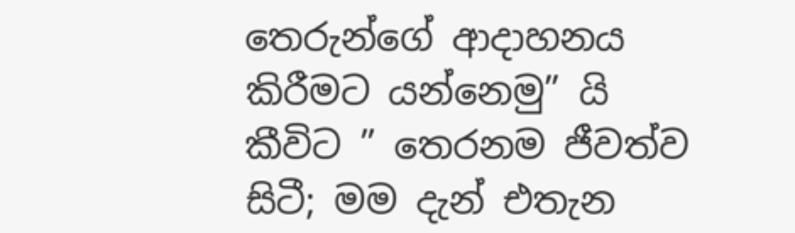තෙරුන්ගේ ආදාහනය කිරීමට යන්නෙමු” යි කීවිට ” තෙරනම ජීවත්ව සිටී; මම දැන් එතැන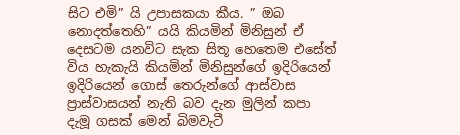සිට එමි” යි උපාසකයා කීය. ” ඔබ නොදත්තෙහි” යයි කියමින් මිනිසුන් ඒ දෙසටම යනවිට සැක සිතූ හෙතෙම එසේත් විය හැකැයි කියමින් මිනිසුන්ගේ ඉදිරියෙන් ඉදිරියෙන් ගොස් තෙරුන්ගේ ආස්වාස ප්‍රාස්වාසයන් නැති බව දැන මුලින් කපා දැමූ ගසක් මෙන් බිමවැටී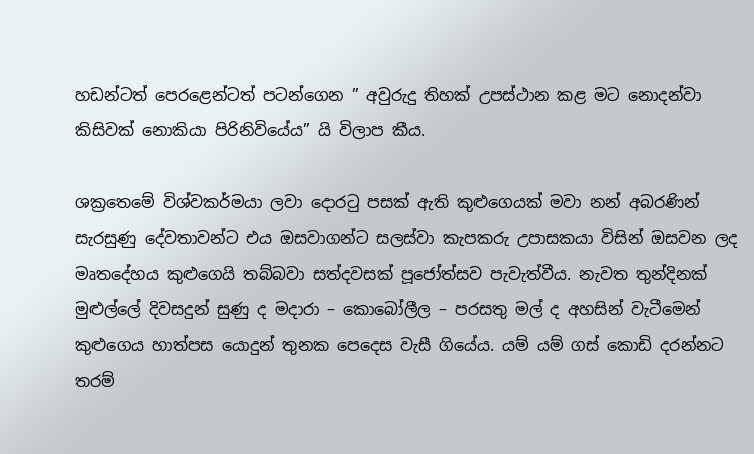හඩන්ටත් පෙරළෙන්ටත් පටන්ගෙන ” අවුරුදු තිහක් උපස්ථාන කළ මට නොදන්වා කිසිවක් නොකියා පිරිනිවියේය” යි විලාප කීය.

ශක්‍රතෙමේ විශ්වකර්මයා ලවා දොරටු පසක් ඇති කුළුගෙයක් මවා නන් අබරණින් සැරසුණු දේවතාවන්ට එය ඔසවාගන්ට සලස්වා කැපකරු උපාසකයා විසින් ඔසවන ලද මෘතදේහය කුළුගෙයි තබ්බවා සත්දවසක් පූජෝත්සව පැවැත්වීය. නැවත තුන්දිනක් මුළුල්ලේ දිවසදුන් සුණු ද මදාරා – කොබෝලීල – පරසතු මල් ද අහසින් වැටීමෙන් කුළුගෙය හාත්පස යොදුන් තුනක පෙදෙස වැසී ගියේය. යම් යම් ගස් කොඩි දරන්නට තරම්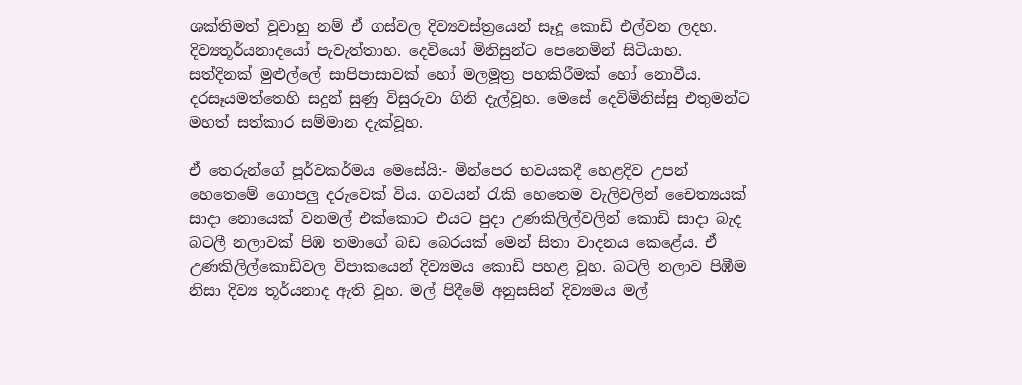ශක්තිමත් වූවාහු නම් ඒ ගස්වල දිව්‍යවස්ත්‍රයෙන් සෑදූ කොඩි එල්වන ලදහ. දිව්‍යතූර්යනාදයෝ පැවැත්තාහ. දෙවියෝ මිනිසුන්ට පෙනෙමින් සිටියාහ. සත්දිනක් මුළුල්ලේ සාපිපාසාවක් හෝ මලමූත්‍ර පහකිරීමක් හෝ නොවීය. දරසෑයමත්තෙහි සදුන් සුණු විසුරුවා ගිනි දැල්වූහ. මෙසේ දෙවිමිනිස්සු එතුමන්ට මහත් සත්කාර සම්මාන දැක්වූහ.

ඒ තෙරුන්ගේ පූර්වකර්මය මෙසේයි:- මින්පෙර භවයකදී හෙළදිව උපන් හෙතෙමේ ගොපලු දරුවෙක් විය. ගවයන් රැකි හෙතෙම වැලිවලින් චෛත්‍යයක් සාදා නොයෙක් වනමල් එක්කොට එයට පුදා උණකිලිල්වලින් කොඩි සාදා බැද බටලී නලාවක් පිඹ තමාගේ බඩ බෙරයක් මෙන් සිතා වාදනය කෙළේය. ඒ උණකිලිල්කොඩිවල විපාකයෙන් දිව්‍යමය කොඩි පහළ වූහ. බටලි නලාව පිඹීම නිසා දිව්‍ය තූර්යනාද ඇති වූහ. මල් පිදීමේ අනුසසින් දිව්‍යමය මල්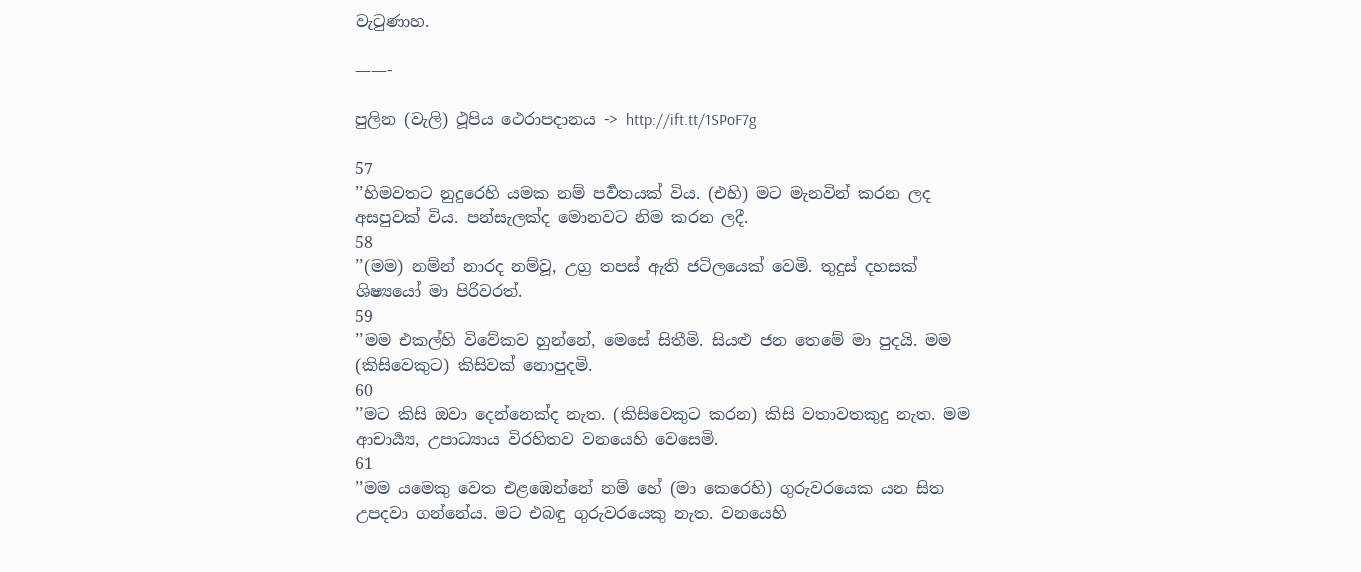වැටුණාහ.

——-

පුලින (වැලි) ථූපිය ථෙරාපදානය -> http://ift.tt/1SPoF7g

57
’’හිමවතට නුදුරෙහි යමක නම් පර්‍වතයක් විය. (එහි) මට මැනවින් කරන ලද අසපුවක් විය. පන්සැලක්ද මොනවට නිම කරන ලදී.
58
’’(මම) නම්න් නාරද නම්වූ, උග්‍ර තපස් ඇති ජටිලයෙක් වෙමි. තුදුස් දහසක් ශිෂ්‍යයෝ මා පිරිවරත්.
59
’’මම එකල්හි විවේකව හුන්නේ, මෙසේ සිතීමි. සියළු ජන තෙමේ මා පුදයි. මම (කිසිවෙකුට) කිසිවක් නොපුදමි.
60
’’මට කිසි ඔවා දෙන්නෙක්ද නැත. (කිසිවෙකුට කරන) කිසි වතාවතකුදු නැත. මම ආචාර්‍ය්‍ය, උපාධ්‍යාය විරහිතව වනයෙහි වෙසෙමි.
61
’’මම යමෙකු වෙත එළඹෙන්නේ නම් හේ (මා කෙරෙහි) ගුරුවරයෙක යන සිත උපදවා ගන්නේය. මට එබඳු ගුරුවරයෙකු නැත. වනයෙහි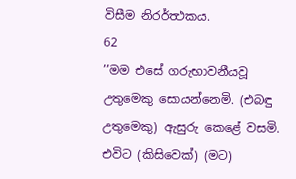විසීම නිරර්ත්‍ථකය.
62
’’මම එසේ ගරුභාවනීයවූ උතුමෙකු සොයන්නෙමි. (එබඳු උතුමෙකු) ඇසුරු කෙළේ වසමි. එවිට (කිසිවෙක්) (මට)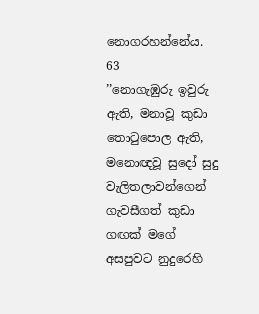නොගරහන්නේය.
63
’’නොගැඹුරු ඉවුරු ඇති, මනාවූ කුඩා තොටුපොල ඇති, මනොඥවූ සුදෝ සුදු වැලිතලාවන්ගෙන් ගැවසීගත් කුඩා ගඟක් මගේ අසපුවට නුදුරෙහි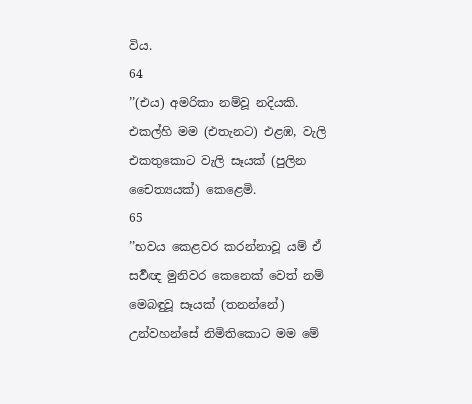විය.
64
’’(එය) අමරිකා නම්වූ නදියකි. එකල්හි මම (එතැනට) එළඹ, වැලි එකතුකොට වැලි සෑයක් (පුලින චෛත්‍යයක්) කෙළෙමි.
65
’’භවය කෙළවර කරන්නාවූ යම් ඒ සර්‍වඥ මුනිවර කෙනෙක් වෙත් නම් මෙබඳුවූ සෑයක් (තනන්නේ) උන්වහන්සේ නිමිතිකොට මම මේ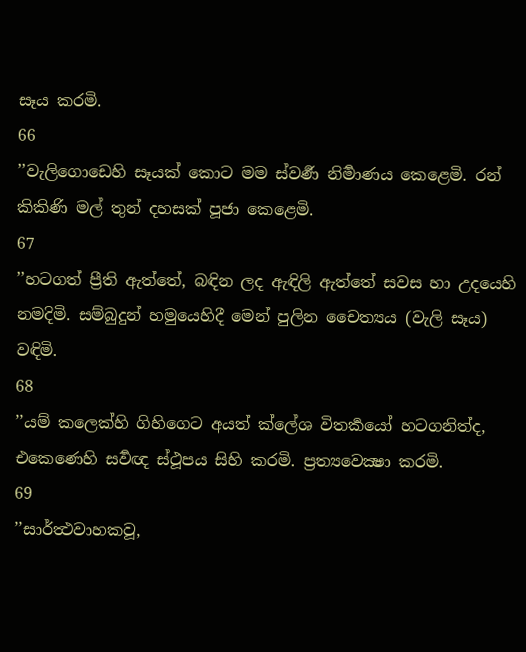සෑය කරමි.
66
’’වැලිගොඩෙහි සෑයක් කොට මම ස්වර්‍ණ නිර්‍මාණය කෙළෙමි. රන් කිකිණි මල් තුන් දහසක් පූජා කෙළෙමි.
67
’’හටගත් ප්‍රීති ඇත්තේ, බඳින ලද ඇඳිලි ඇත්තේ සවස හා උදයෙහි නමදිමි. සම්බුදුන් හමුයෙහිදී මෙන් පුලින චෛත්‍යය (වැලි සෑය) වඳිමි.
68
’’යම් කලෙක්හි ගිහිගෙට අයත් ක්ලේශ විතර්‍කයෝ හටගනිත්ද, එකෙණෙහි සර්‍වඥ ස්ථූපය සිහි කරමි. ප්‍රත්‍යවෙක්‍ෂා කරමි.
69
’’සාර්ත්‍ථවාහකවූ,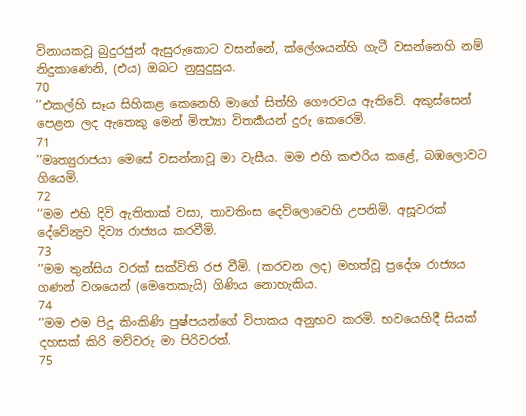විනායකවූ බුදුරජුන් ඇසුරුකොට වසන්නේ, ක්ලේශයන්හි ගැටී වසන්නෙහි නම් නිදුකාණෙනි, (එය) ඔබට නුසුදුසුය.
70
’’එකල්හි සෑය සිහිකළ කෙනෙහි මාගේ සිත්හි ගෞරවය ඇතිවේ. අකුස්සෙන් පෙළන ලද ඇතෙකු මෙන් මිත්‍ථ්‍යා විතර්‍කයන් දුරු කෙරෙමි.
71
’’මෘත්‍යුරාජයා මෙසේ වසන්නාවූ මා වැසීය. මම එහි කළුරිය කළේ, බඹලොවට ගියෙමි.
72
’’මම එහි දිවි ඇතිතාක් වසා, තාවතිංස දෙව්ලොවෙහි උපනිමි. අසූවරක් දේවේන්‍ද්‍රව දිව්‍ය රාජ්‍යය කරවීමි.
73
’’මම තුන්සිය වරක් සක්විති රජ වීමි. (කරවන ලද) මහත්වූ ප්‍රදේශ රාජ්‍යය ගණන් වශයෙන් (මෙතෙකැයි) ගිණිය නොහැකිය.
74
’’මම එම පිදූ කිංකිණි පුෂ්පයන්ගේ විපාකය අනුභව කරමි. භවයෙහිදී සියක් දහසක් කිරි මව්වරු මා පිරිවරත්.
75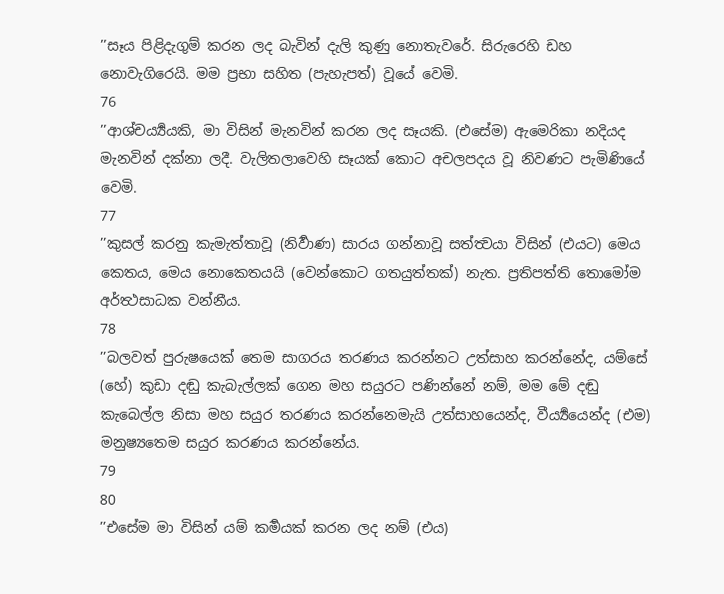’’සෑය පිළිදැගුම් කරන ලද බැවින් දැලි කුණු නොතැවරේ. සිරුරෙහි ඩහ නොවැගිරෙයි. මම ප්‍රභා සහිත (පැහැපත්) වූයේ වෙමි.
76
’’ආශ්චර්‍ය්‍යයකි, මා විසින් මැනවින් කරන ලද සෑයකි. (එසේම) ඇමෙරිකා නදියද මැනවින් දක්නා ලදී. වැලිතලාවෙහි සෑයක් කොට අචලපදය වූ නිවණට පැමිණියේ වෙමි.
77
’’කුසල් කරනු කැමැත්තාවූ (නිර්‍වාණ) සාරය ගන්නාවූ සත්ත්‍වයා විසින් (එයට) මෙය කෙතය, මෙය නොකෙතයයි (වෙන්කොට ගතයුත්තක්) නැත. ප්‍රතිපත්ති තොමෝම අර්ත්‍ථසාධක වන්නීය.
78
’’බලවත් පුරුෂයෙක් තෙම සාගරය තරණය කරන්නට උත්සාහ කරන්නේද, යම්සේ (හේ) කුඩා දඬු කැබැල්ලක් ගෙන මහ සයුරට පණින්නේ නම්, මම මේ දඬු කැබෙල්ල නිසා මහ සයුර තරණය කරන්නෙමැයි උත්සාහයෙන්ද, වීර්‍ය්‍යයෙන්ද (එම) මනුෂ්‍යතෙම සයුර කරණය කරන්නේය.
79
80
’’එසේම මා විසින් යම් කර්‍මයක් කරන ලද නම් (එය)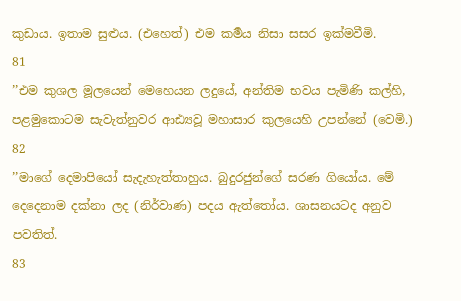කුඩාය. ඉතාම සුළුය. (එහෙත්) එම කර්‍මය නිසා සසර ඉක්මවීමි.
81
’’එම කුශල මූලයෙන් මෙහෙයන ලදුයේ, අන්තිම භවය පැමිණි කල්හි, පළමුකොටම සැවැත්නුවර ආඪ්‍යවූ මහාසාර කුලයෙහි උපන්නේ (වෙමි.)
82
’’මාගේ දෙමාපියෝ සැදැහැත්තාහුය. බුදුරජුන්ගේ සරණ ගියෝය. මේ දෙදෙනාම දක්නා ලද (නිර්වාණ) පදය ඇත්තෝය. ශාසනයටද අනුව පවතිත්.
83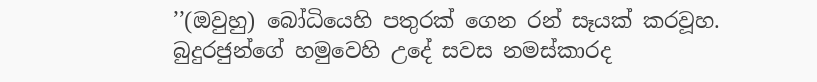’’(ඔවුහු) බෝධියෙහි පතුරක් ගෙන රන් සෑයක් කරවූහ. බුදුරජුන්ගේ හමුවෙහි උදේ සවස නමස්කාරද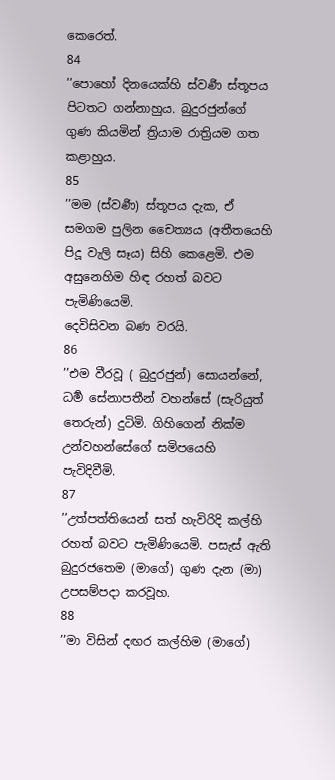කෙරෙත්.
84
’’පොහෝ දිනයෙක්හි ස්වර්‍ණ ස්තූපය පිටතට ගන්නාහුය. බුදුරජුන්ගේ ගුණ කියමින් ත්‍රියාම රාත්‍රියම ගත කළාහුය.
85
’’මම (ස්වර්‍ණ) ස්තූපය දැක, ඒ සමගම පුලින චෛත්‍යය (අතීතයෙහි පිදූ වැලි සෑය) සිහි කෙළෙමි. එම අසුනෙහිම හිඳ රහත් බවට පැමිණියෙමි.
දෙවිසිවන බණ වරයි.
86
’’එම වීරවූ ( බුදුරජුන්) සොයන්නේ, ධර්‍ම සේනාපතීන් වහන්සේ (සැරියුත් තෙරුන්) දුටිමි. ගිහිගෙන් නික්ම උන්වහන්සේගේ සමිපයෙහි පැවිදිවීමි.
87
’’උත්පත්තියෙන් සත් හැවිරිදි කල්හි රහත් බවට පැමිණියෙමි. පසැස් ඇති බුදුරජතෙම (මාගේ) ගුණ දැන (මා) උපසම්පදා කරවූහ.
88
’’මා විසින් දඟර කල්හිම (මාගේ)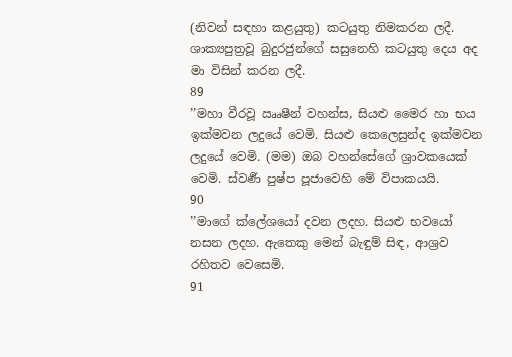(නිවන් සඳහා කළයුතු) කටයුතු නිමකරන ලදී. ශාක්‍යපුත්‍රවූ බුදුරජුන්ගේ සසුනෙහි කටයුතු දෙය අද මා විසින් කරන ලදී.
89
’’මහා වීරවූ ඎෂීන් වහන්ස, සියළු මෛර හා භය ඉක්මවන ලදුයේ වෙමි. සියළු කෙලෙසුන්ද ඉක්මවන ලදුයේ වෙමි. (මම) ඔබ වහන්සේගේ ශ්‍රාවකයෙක් වෙමි. ස්වර්‍ණ පුෂ්ප පූජාවෙහි මේ විපාකයයි.
90
’’මාගේ ක්ලේශයෝ දවන ලදහ. සියළු භවයෝ නසන ලදහ. ඇතෙකු මෙන් බැඳුම් සිඳ, ආශ්‍රව රහිතව වෙසෙමි.
91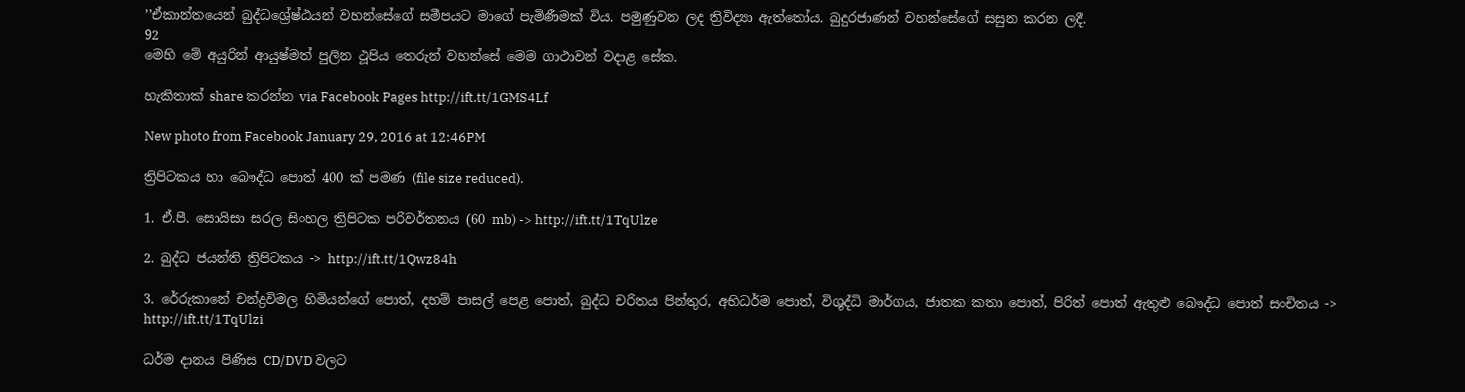’’ඒකාන්තයෙන් බුද්ධශ්‍රේෂ්ඨයන් වහන්සේගේ සමීපයට මාගේ පැමිණීමක් විය. පමුණුවන ලද ත්‍රිවිද්‍යා ඇත්තෝය. බුදුරජාණන් වහන්සේගේ සසුන කරන ලදී.
92
මෙහි මේ අයුරින් ආයුෂ්මත් පුලින ථූපිය තෙරුන් වහන්සේ මෙම ගාථාවන් වදාළ සේක.

හැකිතාක් share කරන්න via Facebook Pages http://ift.tt/1GMS4Lf

New photo from Facebook January 29, 2016 at 12:46PM

ත්‍රිපිටකය හා බෞද්ධ පොත් 400 ක් පමණ (file size reduced).

1. ඒ.පී. සොයිසා සරල සිංහල ත්‍රිපිටක පරිවර්තනය (60 mb) -> http://ift.tt/1TqUlze

2. බුද්ධ ජයන්ති ත්‍රිපිටකය -> http://ift.tt/1Qwz84h

3. රේරුකානේ චන්ද්‍රවිමල හිමියන්ගේ පොත්, දහම් පාසල් පෙළ පොත්, බුද්ධ චරිතය පින්තුර, අභිධර්ම පොත්, විශුද්ධි මාර්ගය, ජාතක කතා පොත්, පිරිත් පොත් ඇතුළු බෞද්ධ පොත් සංචිතය -> http://ift.tt/1TqUlzi

ධර්ම දානය පිණිස CD/DVD වලට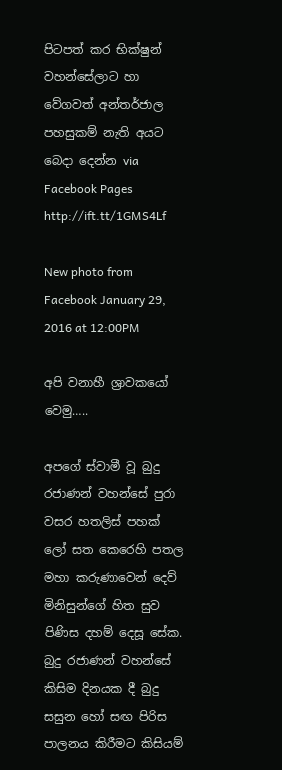පිටපත් කර භික්ෂුන් වහන්සේලාට හා වේගවත් අන්තර්ජාල පහසුකම් නැති අයට බෙදා දෙන්න via Facebook Pages http://ift.tt/1GMS4Lf

New photo from Facebook January 29, 2016 at 12:00PM

අපි වනාහී ශ්‍රාවකයෝ වෙමු…..

අපගේ ස්වාමී වූ බුදු රජාණන් වහන්සේ පුරා වසර හතලිස් පහක් ලෝ සත කෙරෙහි පතල මහා කරුණාවෙන් දෙව් මිනිසුන්ගේ හිත සුව පිණිස දහම් දෙසූ සේක. බුදු රජාණන් වහන්සේ කිසිම දිනයක දී බුදු සසුන හෝ සඟ පිරිස පාලනය කිරීමට කිසියම්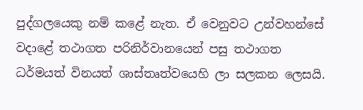පුද්ගලයෙකු නම් කළේ නැත. ඒ වෙනුවට උන්වහන්සේ වදාළේ තථාගත පරිනිර්වානයෙන් පසු තථාගත ධර්මයත් විනයත් ශාස්තෘත්වයෙහි ලා සලකන ලෙසයි.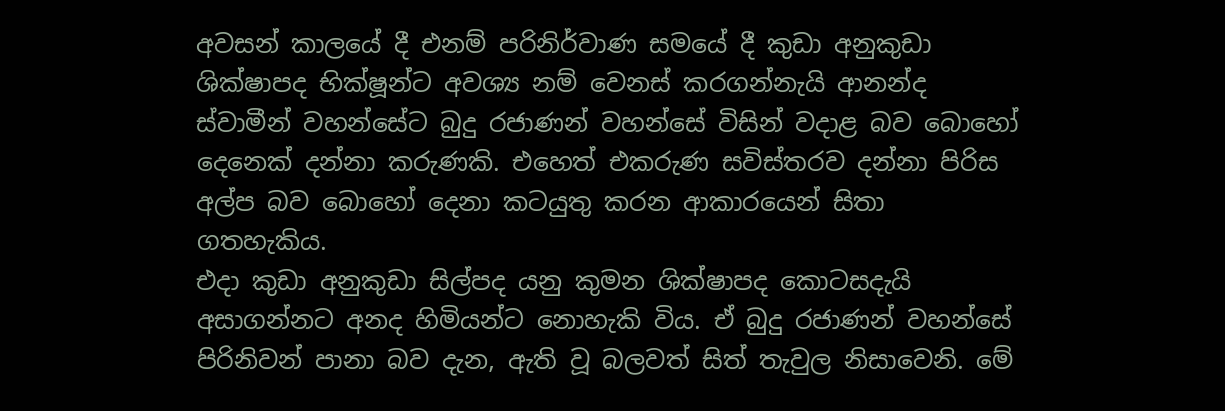අවසන් කාලයේ දී එනම් පරිනිර්වාණ සමයේ දී කුඩා අනුකුඩා ශික්ෂාපද භික්ෂූන්ට අවශ්‍ය නම් වෙනස් කරගන්නැයි ආනන්ද ස්වාමීන් වහන්සේට බුදු රජාණන් වහන්සේ විසින් වදාළ බව බොහෝ දෙනෙක් දන්නා කරුණකි. එහෙත් එකරුණ සවිස්තරව දන්නා පිරිස අල්ප බව බොහෝ දෙනා කටයුතු කරන ආකාරයෙන් සිතා ගතහැකිය.
එදා කුඩා අනුකුඩා සිල්පද යනු කුමන ශික්ෂාපද කොටසදැයි අසාගන්නට අනද හිමියන්ට නොහැකි විය. ඒ බුදු රජාණන් වහන්සේ පිරිනිවන් පානා බව දැන, ඇති වූ බලවත් සිත් තැවුල නිසාවෙනි. මේ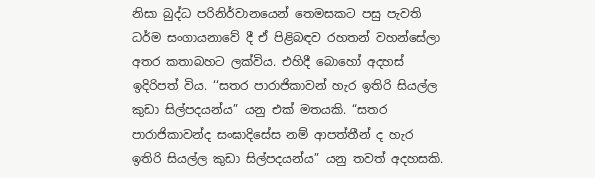නිසා බුද්ධ පරිනිර්වානයෙන් තෙමසකට පසු පැවති ධර්ම සංගායනාවේ දී ඒ පිළිබඳව රහතන් වහන්සේලා අතර කතාබහට ලක්විය. එහිදී බොහෝ අදහස් ඉදිරිපත් විය. ‘‘සතර පාරාජිකාවන් හැර ඉතිරි සියල්ල කුඩා සිල්පදයන්ය” යනු එක් මතයකි. “සතර පාරාජිකාවන්ද සංඝාදිසේස නම් ආපත්තීන් ද හැර ඉතිරි සියල්ල කුඩා සිල්පදයන්ය” යනු තවත් අදහසකි.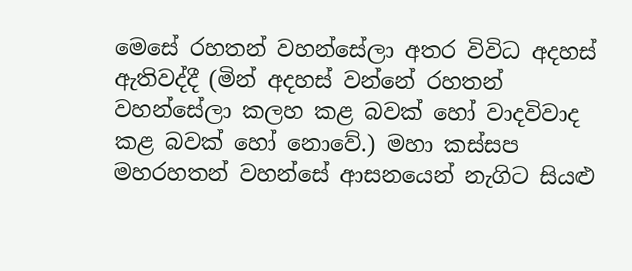මෙසේ රහතන් වහන්සේලා අතර විවිධ අදහස් ඇතිවද්දී (මින් අදහස් වන්නේ රහතන් වහන්සේලා කලහ කළ බවක් හෝ වාදවිවාද කළ බවක් හෝ නොවේ.) මහා කස්සප මහරහතන් වහන්සේ ආසනයෙන් නැගිට සියළු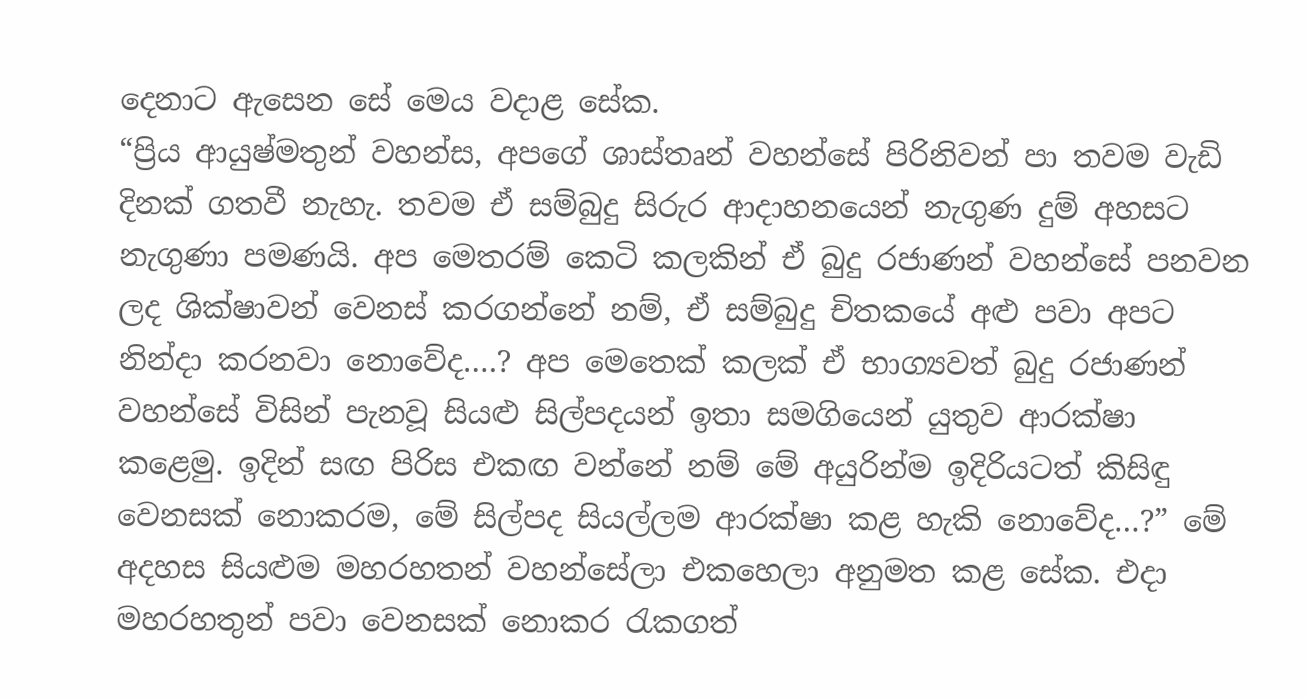දෙනාට ඇසෙන සේ මෙය වදාළ සේක.
“ප්‍රිය ආයුෂ්මතුන් වහන්ස, අපගේ ශාස්තෘන් වහන්සේ පිරිනිවන් පා තවම වැඩි දිනක් ගතවී නැහැ. තවම ඒ සම්බුදු සිරුර ආදාහනයෙන් නැගුණ දුම් අහසට නැගුණා පමණයි. අප මෙතරම් කෙටි කලකින් ඒ බුදු රජාණන් වහන්සේ පනවන ලද ශික්ෂාවන් වෙනස් කරගන්නේ නම්, ඒ සම්බුදු චිතකයේ අළු පවා අපට නින්දා කරනවා නොවේද….? අප මෙතෙක් කලක් ඒ භාග්‍යවත් බුදු රජාණන් වහන්සේ විසින් පැනවූ සියළු සිල්පදයන් ඉතා සමගියෙන් යුතුව ආරක්ෂා කළෙමු. ඉදින් සඟ පිරිස එකඟ වන්නේ නම් මේ අයුරින්ම ඉදිරියටත් කිසිඳු වෙනසක් නොකරම, මේ සිල්පද සියල්ලම ආරක්ෂා කළ හැකි නොවේද…?” මේ අදහස සියළුම මහරහතන් වහන්සේලා එකහෙලා අනුමත කළ සේක. එදා මහරහතුන් පවා වෙනසක් නොකර රැකගත්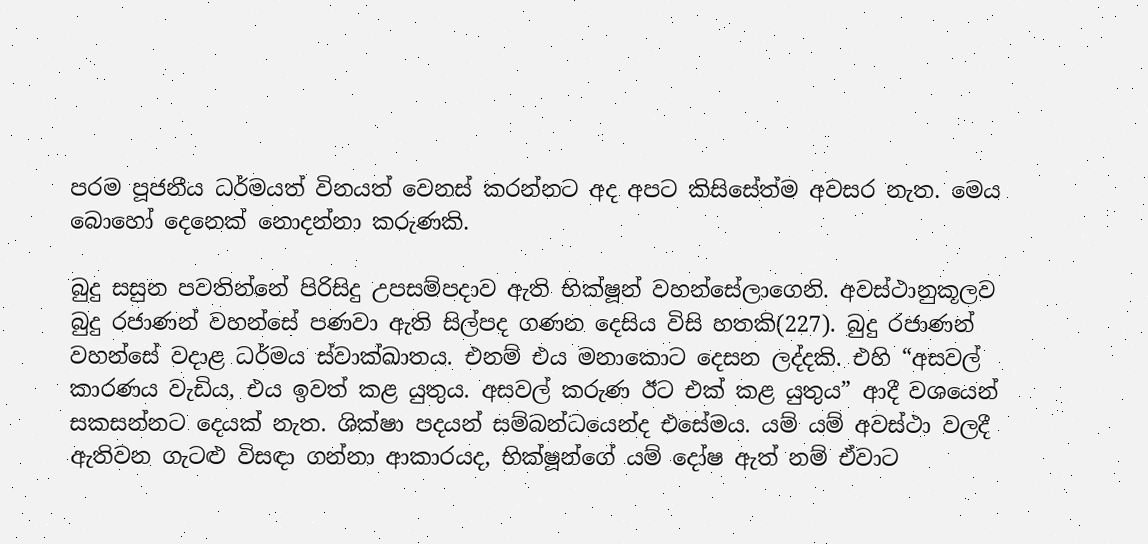පරම පූජනීය ධර්මයත් විනයත් වෙනස් කරන්නට අද අපට කිසිසේත්ම අවසර නැත. මෙය බොහෝ දෙනෙක් නොදන්නා කරුණකි.

බුදු සසුන පවතින්නේ පිරිසිදු උපසම්පදාව ඇති භික්ෂූන් වහන්සේලාගෙනි. අවස්ථානුකූලව බුදු රජාණන් වහන්සේ පණවා ඇති සිල්පද ගණන දෙසිය විසි හතකි(227). බුදු රජාණන් වහන්සේ වදාළ ධර්මය ස්වාක්ඛාතය. එනම් එය මනාකොට දෙසන ලද්දකි. එහි “අසවල් කාරණය වැඩිය, එය ඉවත් කළ යුතුය. අසවල් කරුණ ඊට එක් කළ යුතුය” ආදී වශයෙන් සකසන්නට දෙයක් නැත. ශික්ෂා පදයන් සම්බන්ධයෙන්ද එසේමය. යම් යම් අවස්ථා වලදී ඇතිවන ගැටළු විසඳා ගන්නා ආකාරයද, භික්ෂූන්ගේ යම් දෝෂ ඇත් නම් ඒවාට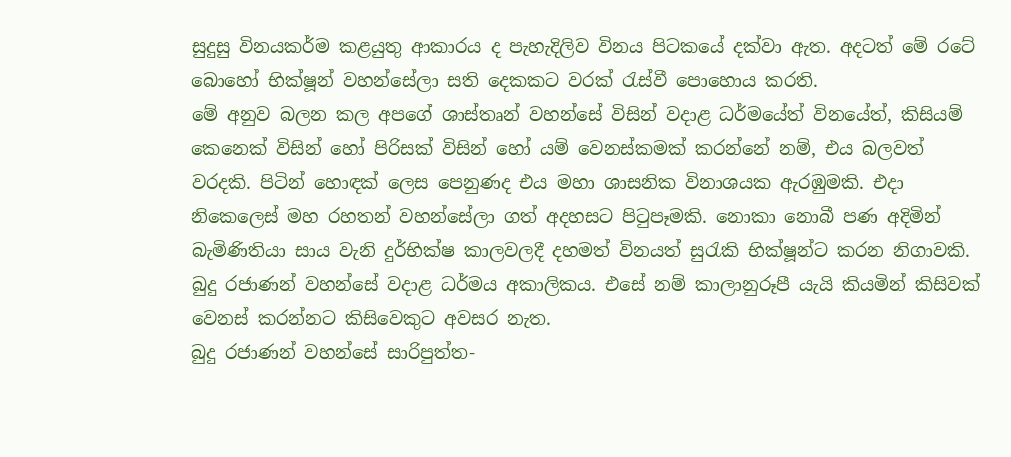සුදුසු විනයකර්ම කළයුතු ආකාරය ද පැහැදිලිව විනය පිටකයේ දක්වා ඇත. අදටත් මේ රටේ බොහෝ භික්ෂූන් වහන්සේලා සති දෙකකට වරක් රැස්වී පොහොය කරති.
මේ අනුව බලන කල අපගේ ශාස්තෘන් වහන්සේ විසින් වදාළ ධර්මයේත් විනයේත්, කිසියම් කෙනෙක් විසින් හෝ පිරිසක් විසින් හෝ යම් වෙනස්කමක් කරන්නේ නම්, එය බලවත් වරදකි. පිටින් හොඳක් ලෙස පෙනුණද එය මහා ශාසනික විනාශයක ඇරඹුමකි. එදා නිකෙලෙස් මහ රහතන් වහන්සේලා ගත් අදහසට පිටුපෑමකි. නොකා නොබී පණ අදිමින් බැමිණිතියා සාය වැනි දුර්භික්ෂ කාලවලදී දහමත් විනයත් සුරැකි භික්ෂූන්ට කරන නිගාවකි. බුදු රජාණන් වහන්සේ වදාළ ධර්මය අකාලිකය. එසේ නම් කාලානුරූපී යැයි කියමින් කිසිවක් වෙනස් කරන්නට කිසිවෙකුට අවසර නැත.
බුදු රජාණන් වහන්සේ සාරිපුත්ත-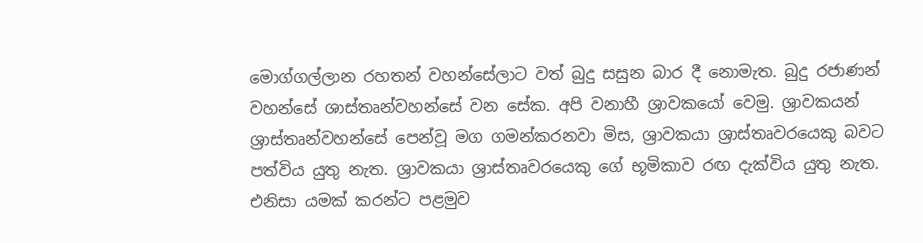මොග්ගල්ලාන රහතන් වහන්සේලාට වත් බුදු සසුන බාර දී නොමැත. බුදු රජාණන් වහන්සේ ශාස්තෘන්වහන්සේ වන සේක. අපි වනාහී ශ්‍රාවකයෝ වෙමු. ශ්‍රාවකයන් ශ්‍රාස්තෘන්වහන්සේ පෙන්වූ මග ගමන්කරනවා මිස, ශ්‍රාවකයා ශ්‍රාස්තෘවරයෙකු බවට පත්විය යුතු නැත. ශ්‍රාවකයා ශ්‍රාස්තෘවරයෙකු ගේ භූමිකාව රඟ දැක්විය යුතු නැත. එනිසා යමක් කරන්ට පළමුව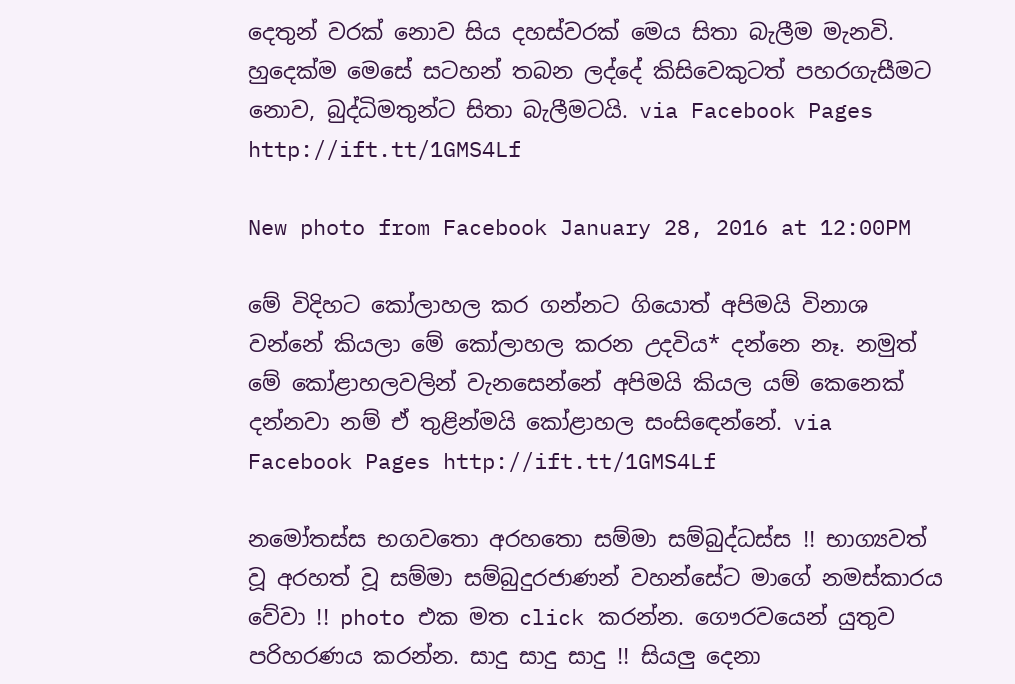දෙතුන් වරක් නොව සිය දහස්වරක් මෙය සිතා බැලීම මැනවි. හුදෙක්ම මෙසේ සටහන් තබන ලද්දේ කිසිවෙකුටත් පහරගැසීමට නොව, බුද්ධිමතුන්ට සිතා බැලීමටයි. via Facebook Pages http://ift.tt/1GMS4Lf

New photo from Facebook January 28, 2016 at 12:00PM

මේ විදිහට කෝලාහල කර ගන්නට ගියොත් අපිමයි විනාශ වන්නේ කියලා මේ කෝලාහල කරන උදවිය* දන්නෙ නෑ. නමුත් මේ කෝළාහලවලින් වැනසෙන්නේ අපිමයි කියල යම් කෙනෙක් දන්නවා නම් ඒ තුළින්මයි කෝළාහල සංසි‍ඳෙන්නේ. via Facebook Pages http://ift.tt/1GMS4Lf

නමෝතස්ස භගවතො අරහතො සම්මා සම්බුද්ධස්ස !! භාග්‍යවත් වූ අරහත් වූ සම්මා සම්බුදුරජාණන් වහන්සේට මාගේ නමස්කාරය වේවා !! photo එක මත click කරන්න. ගෞරවයෙන් යුතුව පරිහරණය කරන්න. සාදු සාදු සාදු !! සියලු දෙනා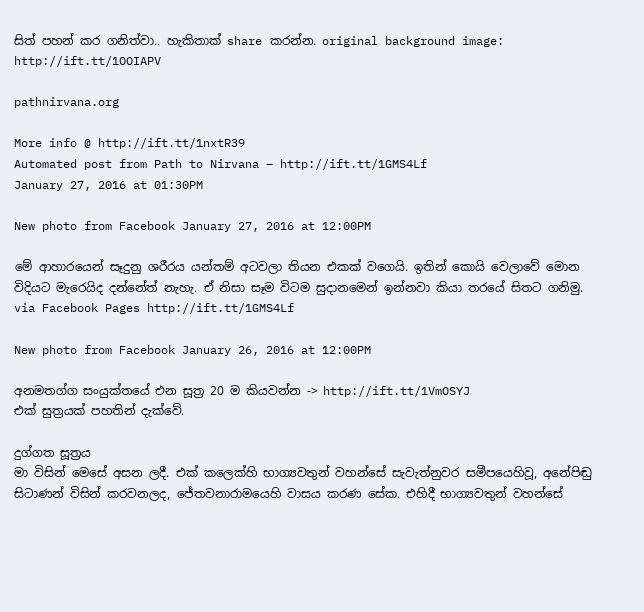සිත් පහන් කර ගනිත්වා.. හැකිතාක් share කරන්න. original background image: http://ift.tt/1OOIAPV

pathnirvana.org

More info @ http://ift.tt/1nxtR39
Automated post from Path to Nirvana – http://ift.tt/1GMS4Lf
January 27, 2016 at 01:30PM

New photo from Facebook January 27, 2016 at 12:00PM

මේ ආහාරයෙන් සෑදුනු ශරීරය යන්තම් අටවලා තියන එකක් වගෙයි. ඉතින් කොයි වෙලාවේ මොන විදියට මැරෙයිද දන්නේත් නැහැ. ඒ නිසා සෑම විටම සුදානමෙන් ඉන්නවා කියා තරයේ සිතට ගනිමු. via Facebook Pages http://ift.tt/1GMS4Lf

New photo from Facebook January 26, 2016 at 12:00PM

අනමතග්ග සංයුක්තයේ එන සූත්‍ර 20 ම කියවන්න -> http://ift.tt/1VmOSYJ
එක් සුත්‍රයක් පහතින් දැක්වේ.

දුග්ගත සූත්‍රය
මා විසින් මෙසේ අසන ලදී. එක් කලෙක්හි භාග්‍යවතුන් වහන්සේ සැවැත්නුවර සමීපයෙහිවූ, අනේපිඬු සිටාණන් විසින් කරවනලද, ජේතවනාරාමයෙහි වාසය කරණ සේක. එහිදී භාග්‍යවතුන් වහන්සේ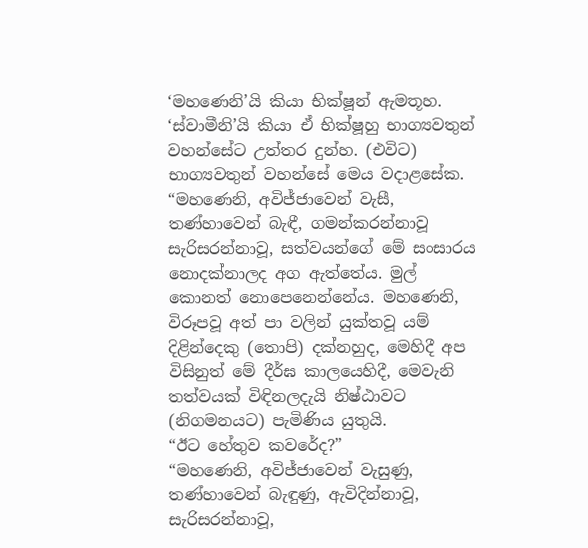‘මහණෙනි’යි කියා භික්ෂූන් ඇමතූහ. ‘ස්වාමීනි’යි කියා ඒ භික්ෂූහු භාග්‍යවතුන් වහන්සේට උත්තර දුන්හ. (එවිට) භාග්‍යවතුන් වහන්සේ මෙය වදාළසේක.
“මහණෙනි, අවිජ්ජාවෙන් වැසී, තණ්හාවෙන් බැඳී, ගමන්කරන්නාවූ සැරිසරන්නාවූ, සත්වයන්ගේ මේ සංසාරය නොදක්නාලද අග ඇත්තේය. මුල් කොනත් නොපෙනෙන්නේය. මහණෙනි, විරූපවූ අත් පා වලින් යුක්තවූ යම් දිළින්දෙකු (තොපි) දක්නහුද, මෙහිදී අප විසිනුත් මේ දීර්ඝ කාලයෙහිදී, මෙවැනි තත්වයක් විඳිනලදැයි නිෂ්ඨාවට (නිගමනයට) පැමිණිය යුතුයි.
“ඊට හේතුව කවරේද?”
“මහණෙනි, අවිජ්ජාවෙන් වැසුණු, තණ්හාවෙන් බැඳුණු, ඇවිදින්නාවූ, සැරිසරන්නාවූ,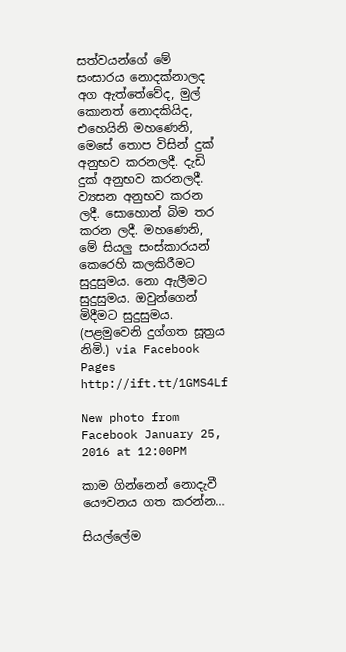සත්වයන්ගේ මේ සංසාරය නොදක්නාලද අග ඇත්තේවේද, මුල් කොනත් නොදකියිද, එහෙයිනි මහණෙනි, මෙසේ තොප විසින් දුක් අනුභව කරනලදී. දැඩි දුක් අනුභව කරනලදී. ව්‍යසන අනුභව කරන ලදී. සොහොන් බිම තර කරන ලදී. මහණෙනි, මේ සියලු සංස්කාරයන් කෙරෙහි කලකිරීමට සුදුසුමය. නො ඇලීමට සුදුසුමය. ඔවුන්ගෙන් මිදීමට සුදුසුමය.
(පළමුවෙනි දුග්ගත සූත්‍රය නිමි.) via Facebook Pages http://ift.tt/1GMS4Lf

New photo from Facebook January 25, 2016 at 12:00PM

කාම ගින්නෙන් නොදැවී යෞවනය ගත කරන්න…

සියල්ලේම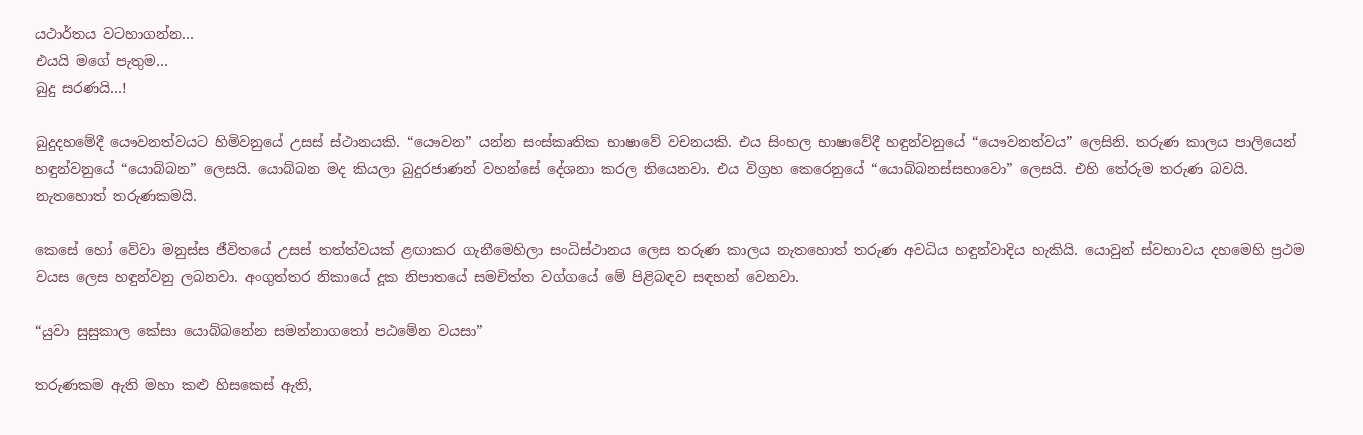යථාර්තය වටහාගන්න…
එයයි මගේ පැතුම…
බුදු සරණයි…!

බුදුදහමේදී යෞවනත්වයට හිමිවනුයේ උසස්‌ ස්‌ථානයකි. “යෞවන” යන්න සංස්‌කෘතික භාෂාවේ වචනයකි. එය සිංහල භාෂාවේදී හඳුන්වනුයේ “යෞවනත්වය” ලෙසිනි. තරුණ කාලය පාලියෙන් හඳුන්වනුයේ “යොබ්බන” ලෙසයි. යොබ්බන මද කියලා බුදුරජාණන් වහන්සේ දේශනා කරල තියෙනවා. එය විග්‍රහ කෙරෙනුයේ “යොබ්බනස්‌සභාවො” ලෙසයි. එහි තේරුම තරුණ බවයි. නැතහොත් තරුණකමයි.

කෙසේ හෝ වේවා මනුස්‌ස ජීවිතයේ උසස්‌ තත්ත්වයක්‌ ළඟාකර ගැනීමෙහිලා සංධිස්‌ථානය ලෙස තරුණ කාලය නැතහොත් තරුණ අවධිය හඳුන්වාදිය හැකියි. යොවුන් ස්‌වභාවය දහමෙහි ප්‍රථම වයස ලෙස හඳුන්වනු ලබනවා. අංගුත්තර නිකායේ දූක නිපාතයේ සමචිත්ත වග්ගයේ මේ පිළිබඳව සඳහන් වෙනවා.

“යුවා සුසුකාල කේසා යොබ්බනේන සමන්නාගතෝ පඨමේන වයසා”

තරුණකම ඇති මහා කළු හිසකෙස්‌ ඇති,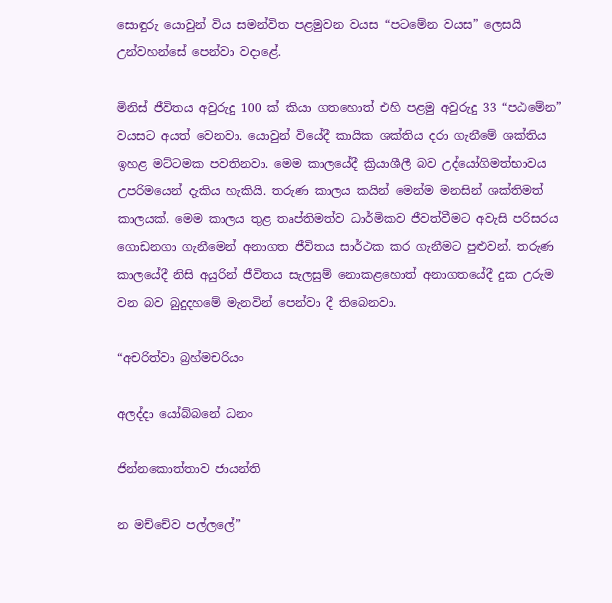සොඳුරු යොවුන් විය සමන්විත පළමුවන වයස “පටමේන වයස” ලෙසයි උන්වහන්සේ පෙන්වා වදාළේ.

මිනිස්‌ ජීවිතය අවුරුදු 100 ක්‌ කියා ගතහොත් එහි පළමු අවුරුදු 33 “පඨමේන” වයසට අයත් වෙනවා. යොවුන් වියේදී කායික ශක්‌තිය දරා ගැනීමේ ශක්‌තිය ඉහළ මට්‌ටමක පවතිනවා. මෙම කාලයේදී ක්‍රියාශීලී බව උද්යෝගිමත්භාවය උපරිමයෙන් දැකිය හැකියි. තරුණ කාලය කයින් මෙන්ම මනසින් ශක්‌තිමත් කාලයක්‌. මෙම කාලය තුළ තෘප්තිමත්ව ධාර්මිකව ජීවත්වීමට අවැසි පරිසරය ගොඩනගා ගැනීමෙන් අනාගත ජීවිතය සාර්ථක කර ගැනීමට පුළුවන්. තරුණ කාලයේදී නිසි අයුරින් ජීවිතය සැලසුම් නොකළහොත් අනාගතයේදී දුක උරුම වන බව බුදුදහමේ මැනවින් පෙන්වා දී තිබෙනවා.

“අචරිත්වා බ්‍රහ්මචරියං

අලද්දා යෝබ්බනේ ධනං

ජින්නකොත්තාව ජායන්ති

න මච්චේව පල්ලලේ”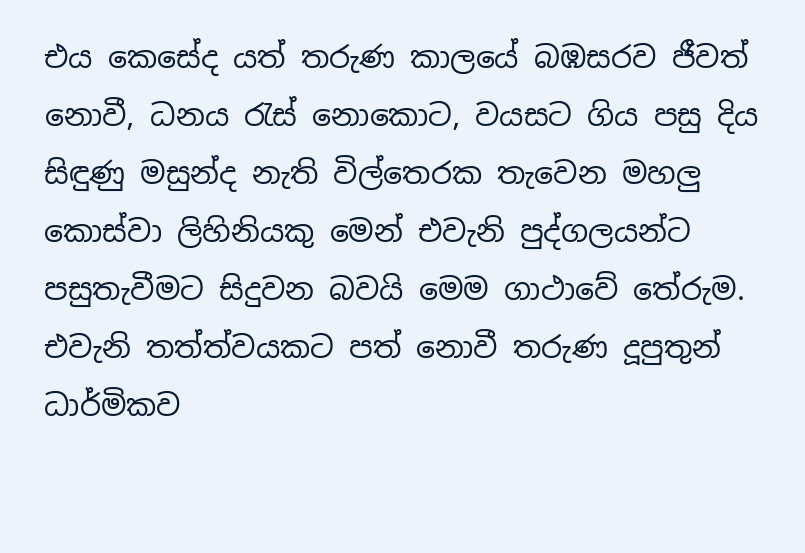එය කෙසේද යත් තරුණ කාලයේ බඹසරව ජීවත් නොවී, ධනය රැස්‌ නොකොට, වයසට ගිය පසු දිය සිඳුණු මසුන්ද නැති විල්තෙරක තැවෙන මහලු කොස්‌වා ලිහිනියකු මෙන් එවැනි පුද්ගලයන්ට පසුතැවීමට සිදුවන බවයි මෙම ගාථාවේ තේරුම. එවැනි තත්ත්වයකට පත් නොවී තරුණ දූපුතුන් ධාර්මිකව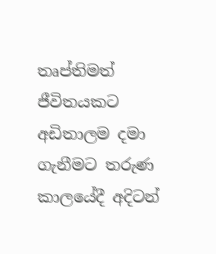තෘප්තිමත් ජීවිතයකට අඩිතාලම දමා ගැනීමට තරුණ කාලයේදී අදිටන්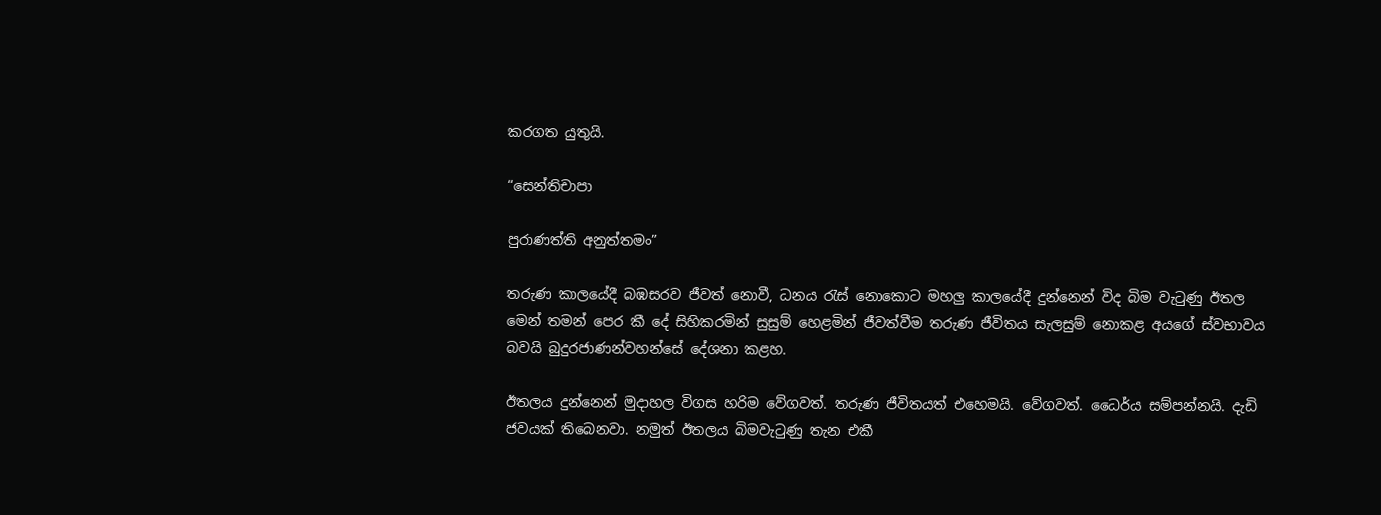කරගත යුතුයි.

“සෙන්තිචාපා

පුරාණත්ති අනුත්තමං”

තරුණ කාලයේදී බඹසරව ජීවත් නොවී, ධනය රැස්‌ නොකොට මහලු කාලයේදී දුන්නෙන් විද බිම වැටුණු ඊතල මෙන් තමන් පෙර කී දේ සිහිකරමින් සුසුම් හෙළමින් ජීවත්වීම තරුණ ජීවිතය සැලසුම් නොකළ අයගේ ස්‌වභාවය බවයි බුදුරජාණන්වහන්සේ දේශනා කළහ.

ඊතලය දුන්නෙන් මුදාහල විගස හරිම වේගවත්. තරුණ ජීවිතයත් එහෙමයි. වේගවත්. ධෛර්ය සම්පන්නයි. දැඩි ජවයක්‌ තිබෙනවා. නමුත් ඊතලය බිමවැටුණු තැන එකී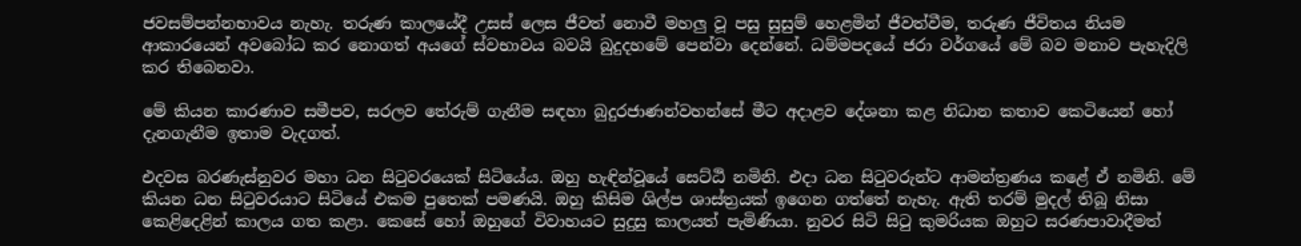ජවසම්පන්නභාවය නැහැ. තරුණ කාලයේදී උසස්‌ ලෙස ජීවත් නොවී මහලු වූ පසු සුසුම් හෙළමින් ජීවත්වීම, තරුණ ජීවිතය නියම ආකාරයෙන් අවබෝධ කර නොගත් අයගේ ස්‌වභාවය බවයි බුදුදහමේ පෙන්වා දෙන්නේ. ධම්මපදයේ ජරා වර්ගයේ මේ බව මනාව පැහැදිලි කර තිබෙනවා.

මේ කියන කාරණාව සමීපව, සරලව තේරුම් ගැනීම සඳහා බුදුරජාණන්වහන්සේ මීට අදාළව දේශනා කළ නිධාන කතාව කෙටියෙන් හෝ දැනගැනීම ඉතාම වැදගත්.

එදවස බරණැස්‌නුවර මහා ධන සිටුවරයෙක්‌ සිටියේය. ඔහු හැඳින්වූයේ සෙට්‌ඨි නමිනි. එදා ධන සිටුවරුන්ට ආමන්ත්‍රණය කළේ ඒ නමිනි. මේ කියන ධන සිටුවරයාට සිටියේ එකම පුතෙක්‌ පමණයි. ඔහු කිසිම ශිල්ප ශාස්‌ත්‍රයක්‌ ඉගෙන ගත්තේ නැහැ. ඇති තරම් මුදල් තිබූ නිසා කෙළිදෙළින් කාලය ගත කළා. කෙසේ හෝ ඔහුගේ විවාහයට සුදුසු කාලයත් පැමිණියා. නුවර සිටි සිටු කුමරියක ඔහුට සරණපාවාදීමත්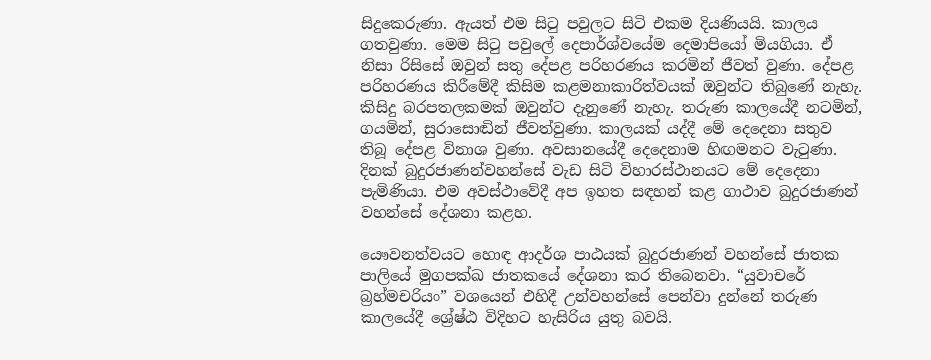සිදුකෙරුණා. ඇයත් එම සිටු පවුලට සිටි එකම දියණියයි. කාලය ගතවුණා. මෙම සිටු පවුලේ දෙපාර්ශ්වයේම දෙමාපියෝ මියගියා. ඒ නිසා රිසිසේ ඔවුන් සතු දේපළ පරිහරණය කරමින් ජීවත් වුණා. දේපළ පරිහරණය කිරීමේදී කිසිම කළමනාකාරිත්වයක්‌ ඔවුන්ට තිබුණේ නැහැ. කිසිදු බරපතලකමක්‌ ඔවුන්ට දැනුණේ නැහැ. තරුණ කාලයේදී නටමින්, ගයමින්, සුරාසොඬින් ජීවත්වුණා. කාලයක්‌ යද්දී මේ දෙදෙනා සතුව තිබූ දේපළ විනාශ වුණා. අවසානයේදී දෙදෙනාම හිඟමනට වැටුණා. දිනක්‌ බුදුරජාණන්වහන්සේ වැඩ සිටි විහාරස්‌ථානයට මේ දෙදෙනා පැමිණියා. එම අවස්‌ථාවේදී අප ඉහත සඳහන් කළ ගාථාව බුදුරජාණන් වහන්සේ දේශනා කළහ.

යෞවනත්වයට හොඳ ආදර්ශ පාඨයක්‌ බුදුරජාණන් වහන්සේ ජාතක පාලියේ මුගපක්‌ඛ ජාතකයේ දේශනා කර තිබෙනවා. “යුවාචරේ බ්‍රහ්මචරියං” වශයෙන් එහිදී උන්වහන්සේ පෙන්වා දුන්නේ තරුණ කාලයේදී ශ්‍රේෂ්ඨ විදිහට හැසිරිය යුතු බවයි.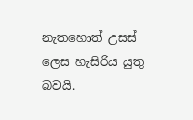නැතහොත් උසස්‌ ලෙස හැසිරිය යුතු බවයි.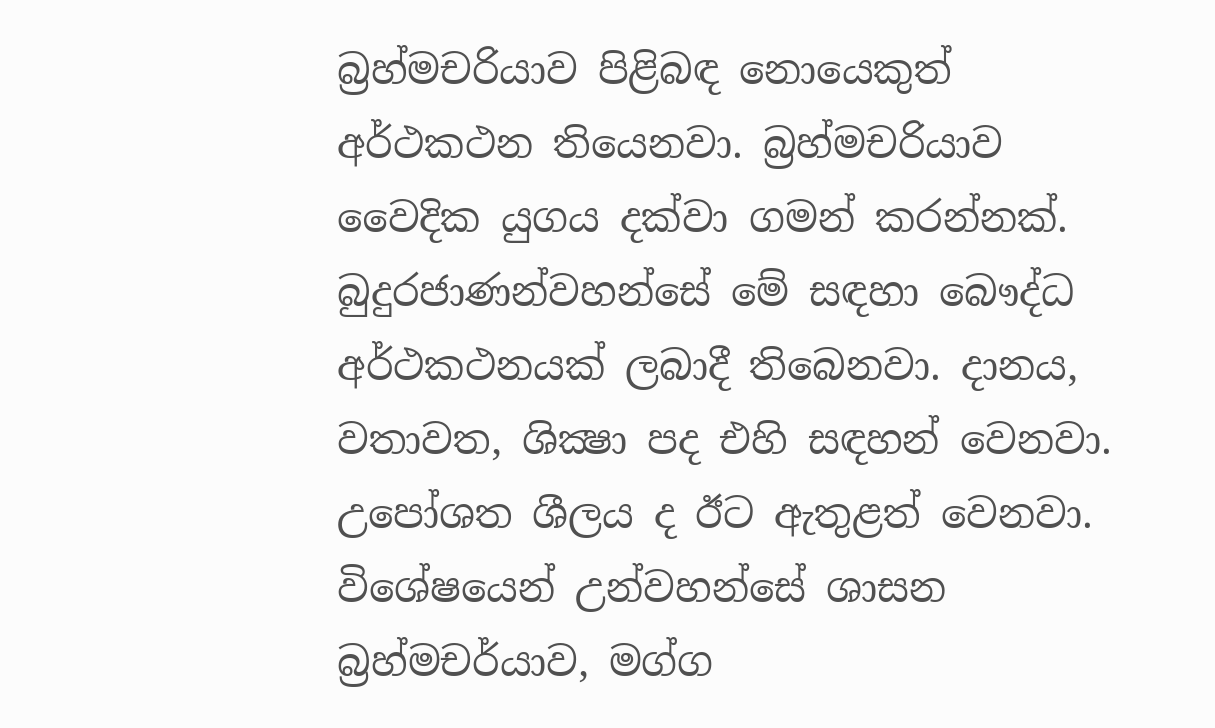බ්‍රහ්මචරියාව පිළිබඳ නොයෙකුත් අර්ථකථන තියෙනවා. බ්‍රහ්මචරියාව වෛදික යුගය දක්‌වා ගමන් කරන්නක්‌. බුදුරජාණන්වහන්සේ මේ සඳහා බෞද්ධ අර්ථකථනයක්‌ ලබාදී තිබෙනවා. දානය, වතාවත, ශික්‍ෂා පද එහි සඳහන් වෙනවා. උපෝශත ශීලය ද ඊට ඇතුළත් වෙනවා. විශේෂයෙන් උන්වහන්සේ ශාසන බ්‍රහ්මචර්යාව, මග්ග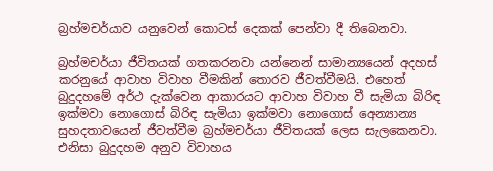බ්‍රහ්මචර්යාව යනුවෙන් කොටස්‌ දෙකක්‌ පෙන්වා දී තිබෙනවා.

බ්‍රහ්මචර්යා ජීවිතයක්‌ ගතකරනවා යන්නෙන් සාමාන්‍යයෙන් අදහස්‌ කරනුයේ ආවාහ විවාහ වීමකින් තොරව ජීවත්වීමයි. එහෙත් බුදුදහමේ අර්ථ දැක්‌වෙන ආකාරයට ආවාහ විවාහ වී සැමියා බිරිඳ ඉක්‌මවා නොගොස්‌ බිරිඳ සැමියා ඉක්‌මවා නොගොස්‌ අෙන්‍යාන්‍ය සුහදතාවයෙන් ජීවත්වීම බ්‍රහ්මචර්යා ජීවිතයක්‌ ලෙස සැලකෙනවා. එනිසා බුදුදහම අනුව විවාහය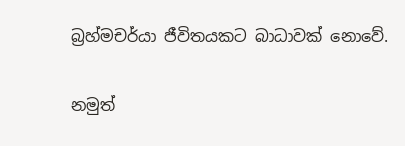බ්‍රහ්මචර්යා ජීවිතයකට බාධාවක්‌ නොවේ.

නමුත්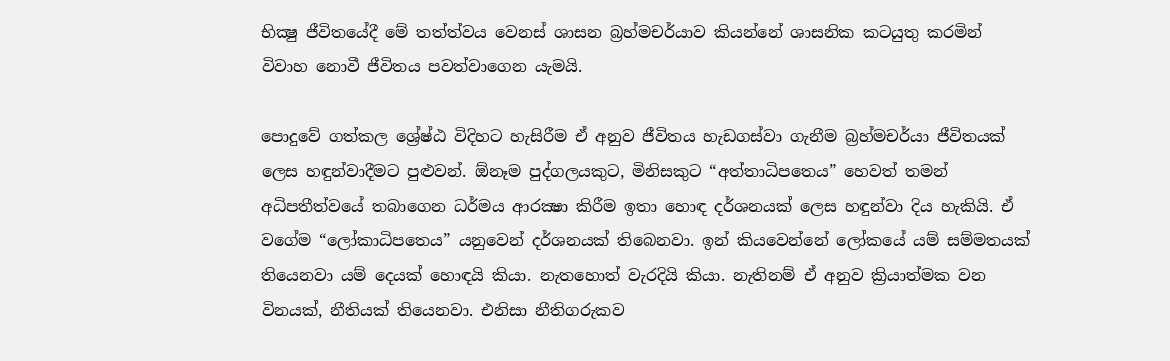භික්‍ෂු ජීවිතයේදී මේ තත්ත්වය වෙනස්‌ ශාසන බ්‍රහ්මචර්යාව කියන්නේ ශාසනික කටයුතු කරමින් විවාහ නොවී ජීවිතය පවත්වාගෙන යැමයි.

පොදුවේ ගත්කල ශ්‍රේෂ්ඨ විදිහට හැසිරීම ඒ අනුව ජීවිතය හැඩගස්‌වා ගැනීම බ්‍රහ්මචර්යා ජීවිතයක්‌ ලෙස හඳුන්වාදීමට පුළුවන්. ඕනෑම පුද්ගලයකුට, මිනිසකුට “අත්තාධිපතෙය” හෙවත් තමන් අධිපතීත්වයේ තබාගෙන ධර්මය ආරක්‍ෂා කිරීම ඉතා හොඳ දර්ශනයක්‌ ලෙස හඳුන්වා දිය හැකියි. ඒ වගේම “ලෝකාධිපතෙය” යනුවෙන් දර්ශනයක්‌ තිබෙනවා. ඉන් කියවෙන්නේ ලෝකයේ යම් සම්මතයක්‌ තියෙනවා යම් දෙයක්‌ හොඳයි කියා. නැතහොත් වැරදියි කියා. නැතිනම් ඒ අනුව ක්‍රියාත්මක වන විනයක්‌, නීතියක්‌ තියෙනවා. එනිසා නීතිගරුකව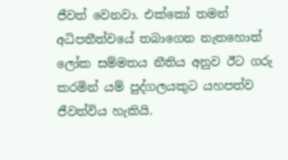ජීවත් වෙනවා. එක්‌කෝ තමන් අධිපතීත්වයේ තබාගෙන නැතහොත් ලෝක සම්මතය නීතිය අනුව ඊට ගරු කරමින් යම් පුද්ගලයකුට යහපත්ව ජීවත්විය හැකියි.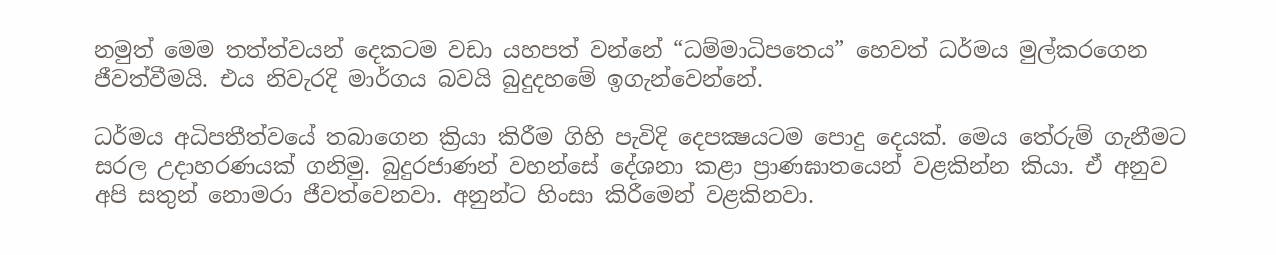නමුත් මෙම තත්ත්වයන් දෙකටම වඩා යහපත් වන්නේ “ධම්මාධිපතෙය” හෙවත් ධර්මය මුල්කරගෙන ජීවත්වීමයි. එය නිවැරදි මාර්ගය බවයි බුදුදහමේ ඉගැන්වෙන්නේ.

ධර්මය අධිපතීත්වයේ තබාගෙන ක්‍රියා කිරීම ගිහි පැවිදි දෙපක්‍ෂයටම පොදු දෙයක්‌. මෙය තේරුම් ගැනීමට සරල උදාහරණයක්‌ ගනිමු. බුදුරජාණන් වහන්සේ දේශනා කළා ප්‍රාණඝාතයෙන් වළකින්න කියා. ඒ අනුව අපි සතුන් නොමරා ජීවත්වෙනවා. අනුන්ට හිංසා කිරීමෙන් වළකිනවා.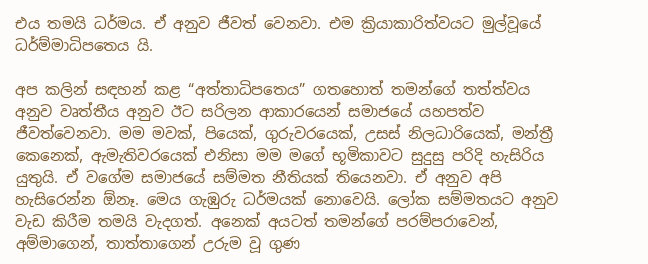එය තමයි ධර්මය. ඒ අනුව ජීවත් වෙනවා. එම ක්‍රියාකාරිත්වයට මුල්වූයේ ධර්ම්මාධිපතෙය යි.

අප කලින් සඳහන් කළ “අත්තාධිපතෙය” ගතහොත් තමන්ගේ තත්ත්වය අනුව වෘත්තීය අනුව ඊට සරිලන ආකාරයෙන් සමාජයේ යහපත්ව ජීවත්වෙනවා. මම මවක්‌, පියෙක්‌, ගුරුවරයෙක්‌, උසස්‌ නිලධාරියෙක්‌, මන්ත්‍රී කෙනෙක්‌, ඇමැතිවරයෙක්‌ එනිසා මම මගේ භූමිකාවට සුදුසු පරිදි හැසිරිය යුතුයි. ඒ වගේම සමාජයේ සම්මත නීතියක්‌ තියෙනවා. ඒ අනුව අපි හැසිරෙන්න ඕනෑ. මෙය ගැඹුරු ධර්මයක්‌ නොවෙයි. ලෝක සම්මතයට අනුව වැඩ කිරීම තමයි වැදගත්. අනෙක්‌ අයටත් තමන්ගේ පරම්පරාවෙන්, අම්මාගෙන්, තාත්තාගෙන් උරුම වූ ගුණ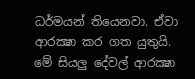ධර්මයන් තියෙනවා. ඒවා ආරක්‍ෂා කර ගත යුතුයි. මේ සියලු දේවල් ආරක්‍ෂා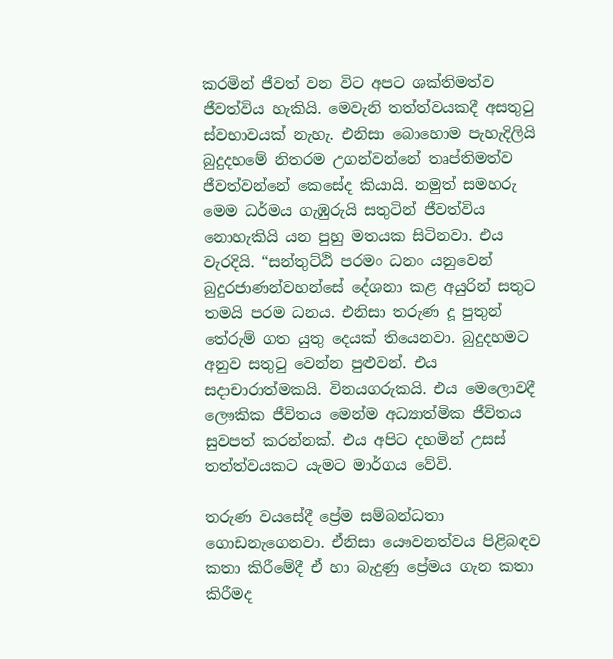කරමින් ජීවත් වන විට අපට ශක්‌තිමත්ව ජීවත්විය හැකියි. මෙවැනි තත්ත්වයකදී අසතුටු ස්‌වභාවයක්‌ නැහැ. එනිසා බොහොම පැහැදිලියි බුදුදහමේ නිතරම උගන්වන්නේ තෘප්තිමත්ව ජීවත්වන්නේ කෙසේද කියායි. නමුත් සමහරු මෙම ධර්මය ගැඹුරුයි සතුටින් ජීවත්විය නොහැකියි යන පුහු මතයක සිටිනවා. එය වැරදියි. “සන්තුට්‌ඨි පරමං ධනං යනුවෙන් බුදුරජාණන්වහන්සේ දේශනා කළ අයුරින් සතුට තමයි පරම ධනය. එනිසා තරුණ දූ පුතුන් තේරුම් ගත යුතු දෙයක්‌ තියෙනවා. බුදුදහමට අනුව සතුටු වෙන්න පුළුවන්. එය සදාචාරාත්මකයි. විනයගරුකයි. එය මෙලොවදී ලෞකික ජීවිතය මෙන්ම අධ්‍යාත්මික ජීවිතය සුවපත් කරන්නක්‌. එය අපිට දහමින් උසස්‌ තත්ත්වයකට යැමට මාර්ගය වේවි.

තරුණ වයසේදී ප්‍රේම සම්බන්ධතා ගොඩනැගෙනවා. ඒනිසා යෞවනත්වය පිළිබඳව කතා කිරීමේදී ඒ හා බැදුණු ප්‍රේමය ගැන කතා කිරීමද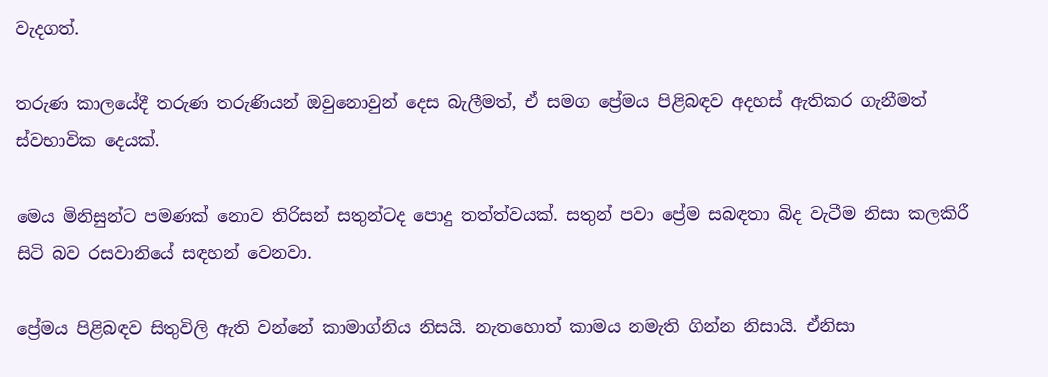වැදගත්.

තරුණ කාලයේදී තරුණ තරුණියන් ඔවුනොවුන් දෙස බැලීමත්, ඒ සමග ප්‍රේමය පිළිබඳව අදහස්‌ ඇතිකර ගැනීමත් ස්‌වභාවික දෙයක්‌.

මෙය මිනිසුන්ට පමණක්‌ නොව තිරිසන් සතුන්ටද පොදු තත්ත්වයක්‌. සතුන් පවා ප්‍රේම සබඳතා බිද වැටීම නිසා කලකිරී සිටි බව රසවානියේ සඳහන් වෙනවා.

ප්‍රේමය පිළිබඳව සිතුවිලි ඇති වන්නේ කාමාග්නිය නිසයි. නැතහොත් කාමය නමැති ගින්න නිසායි. ඒනිසා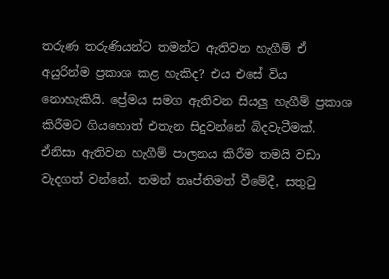තරුණ තරුණියන්ට තමන්ට ඇතිවන හැගීම් ඒ අයුරින්ම ප්‍රකාශ කළ හැකිද? එය එසේ විය නොහැකියි. ප්‍රේමය සමග ඇතිවන සියලු හැගීම් ප්‍රකාශ කිරීමට ගියහොත් එතැන සිදුවන්නේ බිදවැටීමක්‌. ඒනිසා ඇතිවන හැගීම් පාලනය කිරීම තමයි වඩා වැදගත් වන්නේ. තමන් තෘප්තිමත් වීමේදී, සතුටු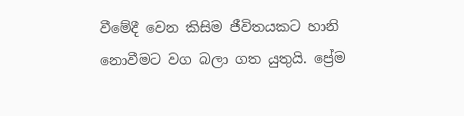වීමේදී වෙන කිසිම ජීවිතයකට හානි නොවීමට වග බලා ගත යුතුයි. ප්‍රේම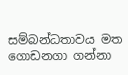සම්බන්ධතාවය මත ගොඩනගා ගන්නා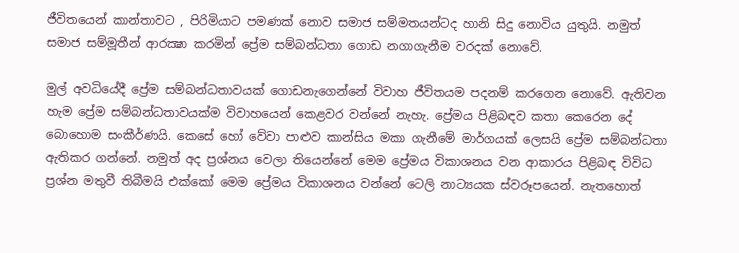ජීවිතයෙන් කාන්තාවට , පිරිමියාට පමණක්‌ නොව සමාජ සම්මතයන්ටද හානි සිදු නොවිය යුතුයි. නමුත් සමාජ සම්මූතීන් ආරක්‍ෂා කරමින් ප්‍රේම සම්බන්ධතා ගොඩ නගාගැනීම වරදක්‌ නොවේ.

මුල් අවධියේදී ප්‍රේම සම්බන්ධතාවයක්‌ ගොඩනැගෙන්නේ විවාහ ජීවිතයම පදනම් කරගෙන නොවේ. ඇතිවන හැම ප්‍රේම සම්බන්ධතාවයක්‌ම විවාහයෙන් කෙළවර වන්නේ නැහැ. ප්‍රේමය පිළිබඳව කතා කෙරෙන දේ බොහොම සංකීර්ණයි. කෙසේ හෝ වේවා පාළුව කාන්සිය මකා ගැනීමේ මාර්ගයක්‌ ලෙසයි ප්‍රේම සම්බන්ධතා ඇතිකර ගන්නේ. නමුත් අද ප්‍රශ්නය වෙලා තියෙන්නේ මෙම ප්‍රේමය විකාශනය වන ආකාරය පිළිබඳ විවිධ ප්‍රශ්න මතුවී තිබීමයි එක්‌කෝ මෙම ප්‍රේමය විකාශනය වන්නේ ටෙලි නාට්‍යයක ස්‌වරූපයෙන්. නැතහොත්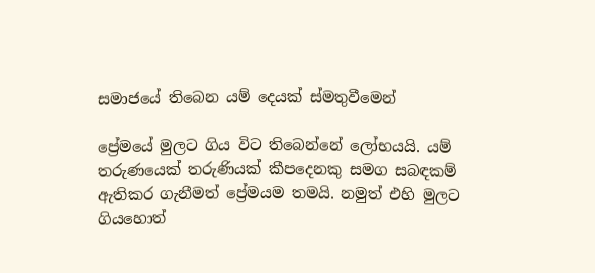සමාජයේ තිබෙන යම් දෙයක්‌ ස්‌මතුවීමෙන්

ප්‍රේමයේ මුලට ගිය විට තිබෙන්නේ ලෝභයයි. යම් තරුණයෙක්‌ තරුණියක්‌ කීපදෙනකු සමග සබඳකම් ඇතිකර ගැනීමත් ප්‍රේමයම තමයි. නමුත් එහි මුලට ගියහොත්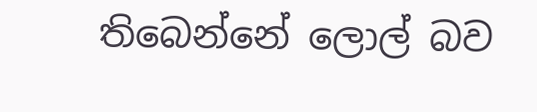තිබෙන්නේ ලොල් බව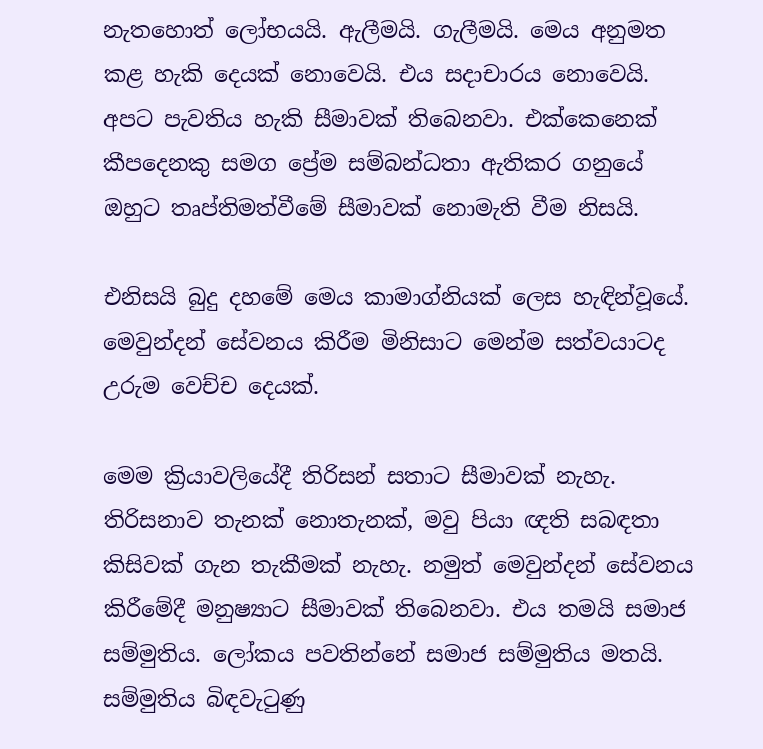නැතහොත් ලෝභයයි. ඇලීමයි. ගැලීමයි. මෙය අනුමත කළ හැකි දෙයක්‌ නොවෙයි. එය සදාචාරය නොවෙයි. අපට පැවතිය හැකි සීමාවක්‌ තිබෙනවා. එක්‌කෙනෙක්‌ කීපදෙනකු සමග ප්‍රේම සම්බන්ධතා ඇතිකර ගනුයේ ඔහුට තෘප්තිමත්වීමේ සීමාවක්‌ නොමැති වීම නිසයි.

එනිසයි බුදු දහමේ මෙය කාමාග්නියක්‌ ලෙස හැඳින්වූයේ. මෙවුන්දන් සේවනය කිරීම මිනිසාට මෙන්ම සත්වයාටද උරුම වෙච්ච දෙයක්‌.

මෙම ක්‍රියාවලියේදී තිරිසන් සතාට සීමාවක්‌ නැහැ. තිරිසනාව තැනක්‌ නොතැනක්‌, මවු පියා ඥති සබඳතා කිසිවක්‌ ගැන තැකීමක්‌ නැහැ. නමුත් මෙවුන්දන් සේවනය කිරීමේදී මනුෂ්‍යාට සීමාවක්‌ තිබෙනවා. එය තමයි සමාජ සම්මුතිය. ලෝකය පවතින්නේ සමාජ සම්මුතිය මතයි. සම්මුතිය බිඳවැටුණු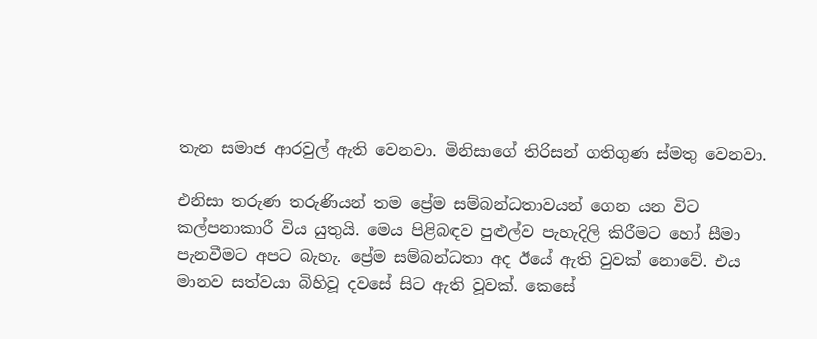තැන සමාජ ආරවුල් ඇති වෙනවා. මිනිසාගේ තිරිසන් ගතිගුණ ස්‌මතු වෙනවා.

එනිසා තරුණ තරුණියන් තම ප්‍රේම සම්බන්ධතාවයන් ගෙන යන විට කල්පනාකාරී විය යුතුයි. මෙය පිළිබඳව පුළුල්ව පැහැදිලි කිරීමට හෝ සීමා පැනවීමට අපට බැහැ. ප්‍රේම සම්බන්ධතා අද ඊයේ ඇති වුවක්‌ නොවේ. එය මානව සත්වයා බිහිවූ දවසේ සිට ඇති වූවක්‌. කෙසේ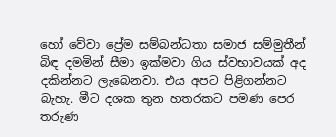හෝ වේවා ප්‍රේම සම්බන්ධතා සමාජ සම්මුතීන් බිඳ දමමින් සීමා ඉක්‌මවා ගිය ස්‌වභාවයක්‌ අද දකින්නට ලැබෙනවා. එය අපට පිළිගන්නට බැහැ. මීට දශක තුන හතරකට පමණ පෙර තරුණ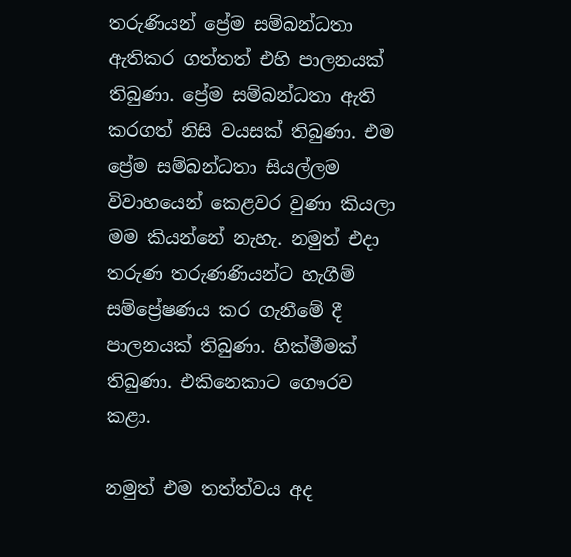තරුණියන් ප්‍රේම සම්බන්ධතා ඇතිකර ගත්තත් එහි පාලනයක්‌ තිබුණා. ප්‍රේම සම්බන්ධතා ඇති කරගත් නිසි වයසක්‌ තිබුණා. එම ප්‍රේම සම්බන්ධතා සියල්ලම විවාහයෙන් කෙළවර වුණා කියලා මම කියන්නේ නැහැ. නමුත් එදා තරුණ තරුණණියන්ට හැගීම් සම්ප්‍රේෂණය කර ගැනීමේ දී පාලනයක්‌ තිබුණා. හික්‌මීමක්‌ තිබුණා. එකිනෙකාට ගෞරව කළා.

නමුත් එම තත්ත්වය අද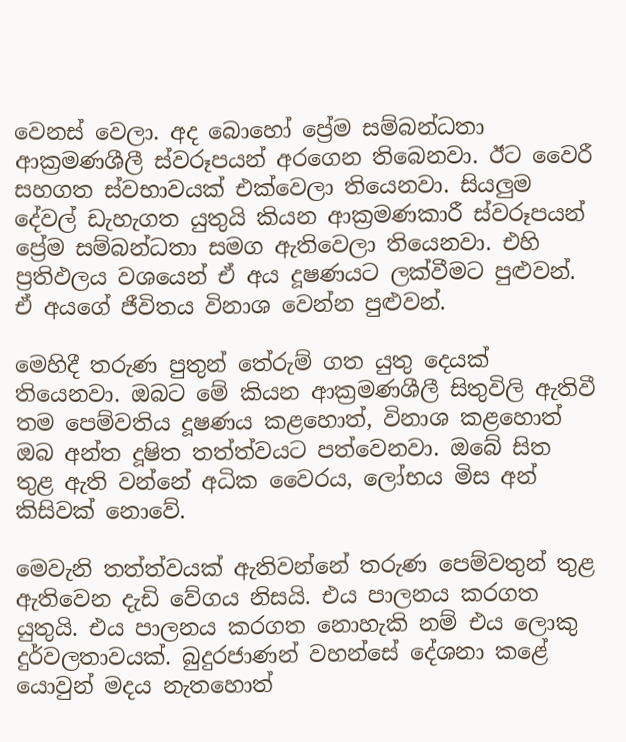වෙනස්‌ වෙලා. අද බොහෝ ප්‍රේම සම්බන්ධතා ආක්‍රමණශීලී ස්‌වරූපයන් අරගෙන තිබෙනවා. ඊට වෛරී සහගත ස්‌වභාවයක්‌ එක්‌වෙලා තියෙනවා. සියලුම දේවල් ඩැහැගත යුතුයි කියන ආක්‍රමණකාරී ස්‌වරූපයන් ප්‍රේම සම්බන්ධතා සමග ඇතිවෙලා තියෙනවා. එහි ප්‍රතිඵලය වශයෙන් ඒ අය දූෂණයට ලක්‌වීමට පුළුවන්. ඒ අයගේ ජීවිතය විනාශ වෙන්න පුළුවන්.

මෙහිදී තරුණ පුතුන් තේරුම් ගත යුතු දෙයක්‌ තියෙනවා. ඔබට මේ කියන ආක්‍රමණශීලී සිතුවිලි ඇතිවී තම පෙම්වතිය දූෂණය කළහොත්, විනාශ කළහොත් ඔබ අන්ත දූෂිත තත්ත්වයට පත්වෙනවා. ඔබේ සිත තුළ ඇති වන්නේ අධික වෛරය, ලෝභය මිස අන් කිසිවක්‌ නොවේ.

මෙවැනි තත්ත්වයක්‌ ඇතිවන්නේ තරුණ පෙම්වතුන් තුළ ඇතිවෙන දැඩි වේගය නිසයි. එය පාලනය කරගත යුතුයි. එය පාලනය කරගත නොහැකි නම් එය ලොකු දුර්වලතාවයක්‌. බුදුරජාණන් වහන්සේ දේශනා කළේ යොවුන් මදය නැතහොත්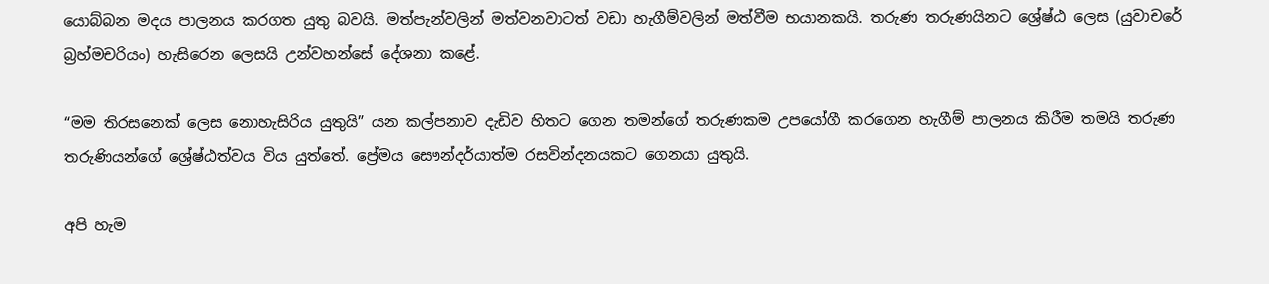යොබ්බන මදය පාලනය කරගත යුතු බවයි. මත්පැන්වලින් මත්වනවාටත් වඩා හැගීම්වලින් මත්වීම භයානකයි. තරුණ තරුණයිනට ශ්‍රේෂ්ඨ ලෙස (යුවාචරේ බ්‍රහ්මචරියං) හැසිරෙන ලෙසයි උන්වහන්සේ දේශනා කළේ.

“මම තිරසනෙක්‌ ලෙස නොහැසිරිය යුතුයි” යන කල්පනාව දැඩිව හිතට ගෙන තමන්ගේ තරුණකම උපයෝගී කරගෙන හැගීම් පාලනය කිරීම තමයි තරුණ තරුණියන්ගේ ශ්‍රේෂ්ඨත්වය විය යුත්තේ. ප්‍රේමය සෞන්දර්යාත්ම රසවින්දනයකට ගෙනයා යුතුයි.

අපි හැම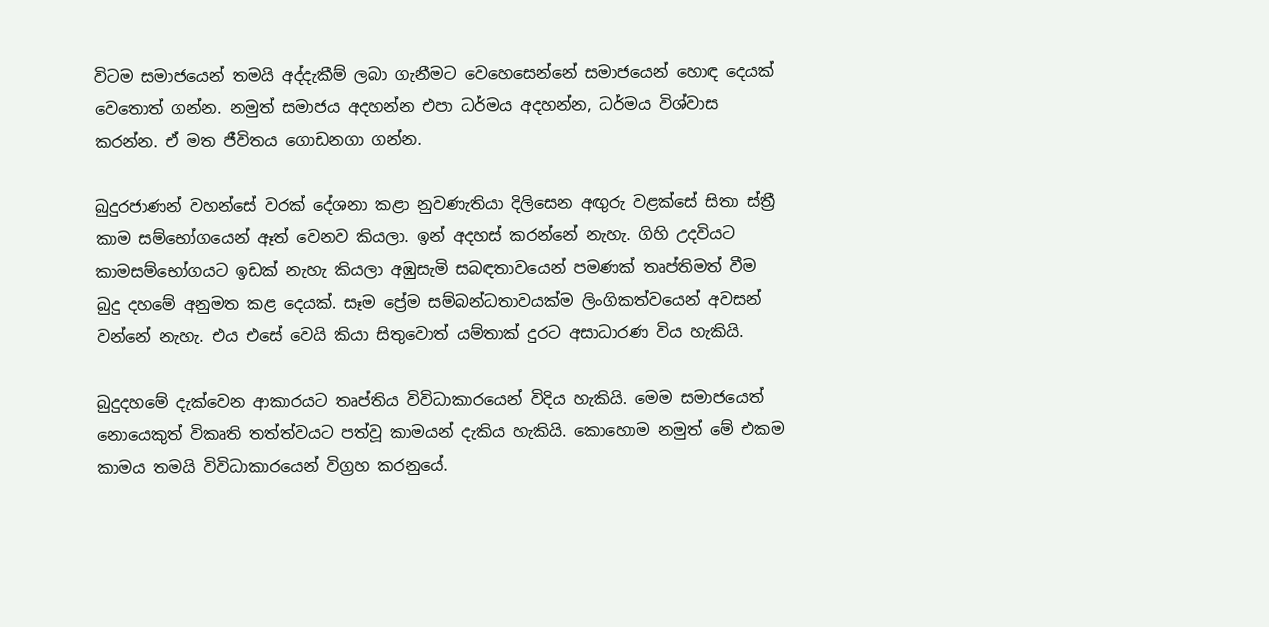විටම සමාජයෙන් තමයි අද්දැකීම් ලබා ගැනීමට වෙහෙසෙන්නේ සමාජයෙන් හොඳ දෙයක්‌ වෙතොත් ගන්න. නමුත් සමාජය අදහන්න එපා ධර්මය අදහන්න, ධර්මය විශ්වාස කරන්න. ඒ මත ජීවිතය ගොඩනගා ගන්න.

බුදුරජාණන් වහන්සේ වරක්‌ දේශනා කළා නුවණැතියා දිලිසෙන අඟුරු වළක්‌සේ සිතා ස්‌ත්‍රී කාම සම්භෝගයෙන් ඈත් වෙනව කියලා. ඉන් අදහස්‌ කරන්නේ නැහැ. ගිහි උදවියට කාමසම්භෝගයට ඉඩක්‌ නැහැ කියලා අඹුසැමි සබඳතාවයෙන් පමණක්‌ තෘප්තිමත් වීම බුදු දහමේ අනුමත කළ දෙයක්‌. සෑම ප්‍රේම සම්බන්ධතාවයක්‌ම ලිංගිකත්වයෙන් අවසන් වන්නේ නැහැ. එය එසේ වෙයි කියා සිතුවොත් යම්තාක්‌ දුරට අසාධාරණ විය හැකියි.

බුදුදහමේ දැක්‌වෙන ආකාරයට තෘප්තිය විවිධාකාරයෙන් විදිය හැකියි. මෙම සමාජයෙත් නොයෙකුත් විකෘති තත්ත්වයට පත්වූ කාමයන් දැකිය හැකියි. කොහොම නමුත් මේ එකම කාමය තමයි විවිධාකාරයෙන් විග්‍රහ කරනුයේ.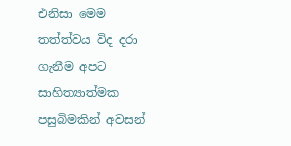එනිසා මෙම තත්ත්වය විද දරා ගැනීම අපට සාහිත්‍යාත්මක පසුබිමකින් අවසන්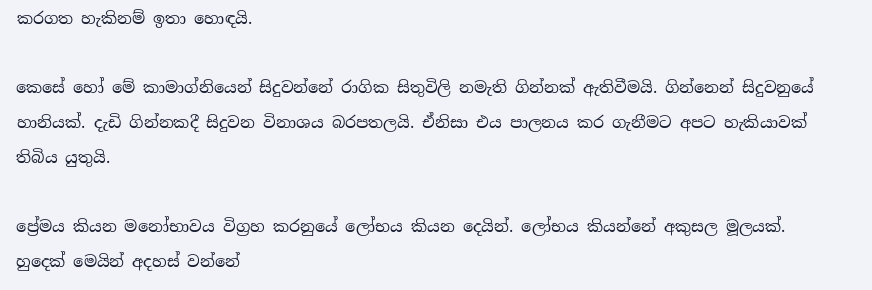කරගත හැකිනම් ඉතා හොඳයි.

කෙසේ හෝ මේ කාමාග්නියෙන් සිදුවන්නේ රාගික සිතුවිලි නමැති ගින්නක්‌ ඇතිවීමයි. ගින්නෙන් සිදුවනුයේ හානියක්‌. දැඩි ගින්නකදී සිදුවන විනාශය බරපතලයි. ඒනිසා එය පාලනය කර ගැනීමට අපට හැකියාවක්‌ තිබිය යුතුයි.

ප්‍රේමය කියන මනෝභාවය විග්‍රහ කරනුයේ ලෝභය කියන දෙයින්. ලෝභය කියන්නේ අකුසල මූලයක්‌. හුදෙක්‌ මෙයින් අදහස්‌ වන්නේ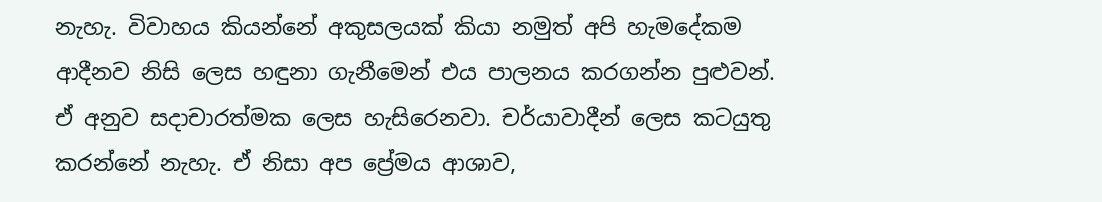නැහැ. විවාහය කියන්නේ අකුසලයක්‌ කියා නමුත් අපි හැමදේකම ආදීනව නිසි ලෙස හඳුනා ගැනීමෙන් එය පාලනය කරගන්න පුළුවන්. ඒ අනුව සදාචාරත්මක ලෙස හැසිරෙනවා. චර්යාවාදීන් ලෙස කටයුතු කරන්නේ නැහැ. ඒ නිසා අප ප්‍රේමය ආශාව,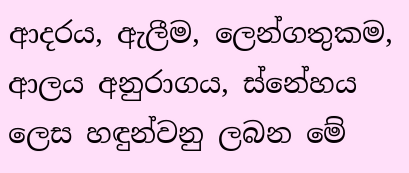ආදරය, ඇලීම, ලෙන්ගතුකම, ආලය අනුරාගය, ස්‌නේහය ලෙස හඳුන්වනු ලබන මේ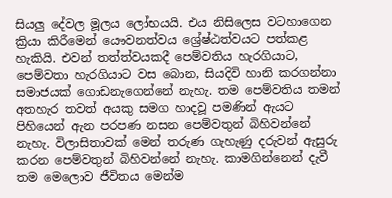සියලු දේවල මූලය ලෝභයයි. එය නිසිලෙස වටහාගෙන ක්‍රියා කිරීමෙන් යෞවනත්වය ශ්‍රේෂ්ඨත්වයට පත්කළ හැකියි. එවන් තත්ත්වයකදී පෙම්වතිය හැරගියාට, පෙම්වතා හැරගියාට වස බොන, සියදිවි හානි කරගන්නා සමාජයක්‌ ගොඩනැගෙන්නේ නැහැ. තම පෙම්වතිය තමන් අතහැර තවත් අයකු සමග හාදවූ පමණින් ඇයට පිහියෙන් ඇන පරපණ නසන පෙම්වතුන් බිහිවන්නේ නැහැ. විලාසිතාවක්‌ මෙන් තරුණ ගැහැණු දරුවන් ඇසුරු කරන පෙම්වතුන් බිහිවන්නේ නැහැ. කාමගින්නෙන් දැවී තම මෙලොව ජීවිතය මෙන්ම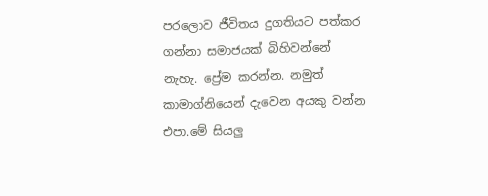පරලොව ජීවිතය දුගතියට පත්කර ගන්නා සමාජයක්‌ බිහිවන්නේ නැහැ. ප්‍රේම කරන්න. නමුත් කාමාග්නියෙන් දැවෙන අයකු වන්න එපා.මේ සියලු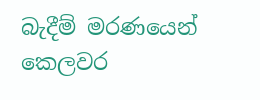බැදීම් මරණයෙන් කෙලවර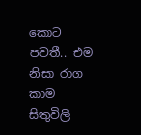කොට පවතී.. එම නිසා රාග කාම සිතුවිලි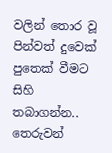වලින් තොර වූ පින්වත් දුවෙක් පුතෙක් වීමට සිහි තබාගන්න.. තෙරුවන්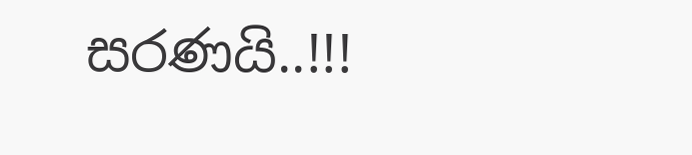සරණයි..!!!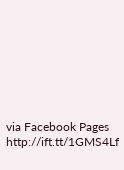via Facebook Pages http://ift.tt/1GMS4Lf